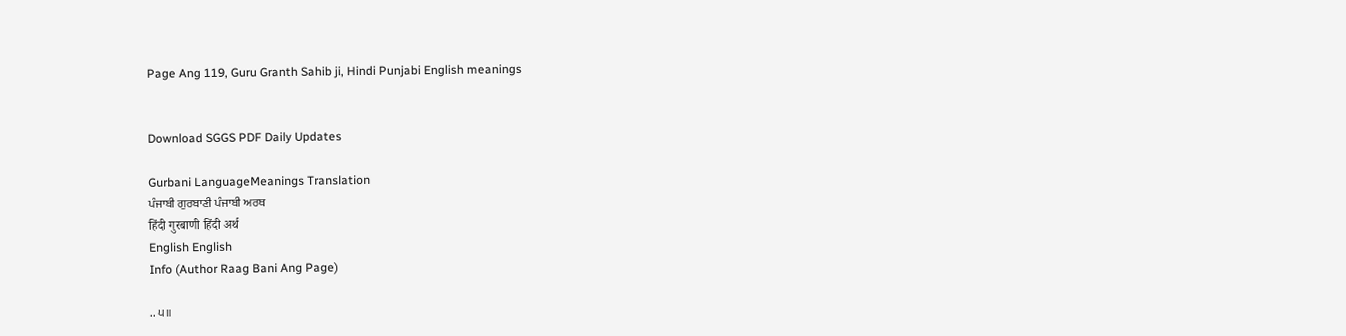Page Ang 119, Guru Granth Sahib ji, Hindi Punjabi English meanings


Download SGGS PDF Daily Updates

Gurbani LanguageMeanings Translation
ਪੰਜਾਬੀ ਗੁਰਬਾਣੀ ਪੰਜਾਬੀ ਅਰਥ
हिंदी गुरबाणी हिंदी अर्थ
English English
Info (Author Raag Bani Ang Page)

.. ੫॥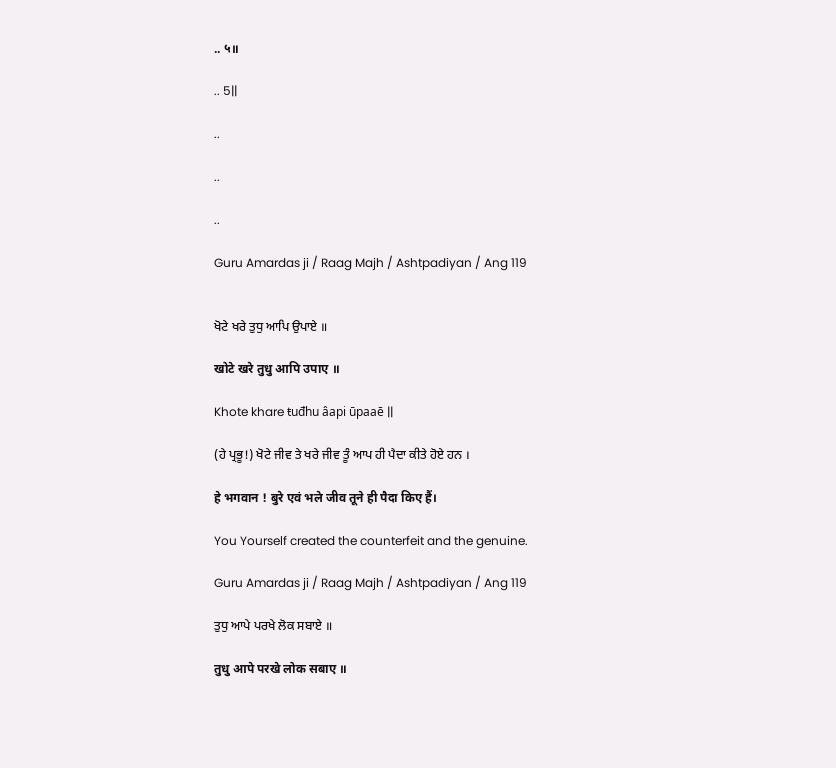.. ५॥

.. 5||

..

..

..

Guru Amardas ji / Raag Majh / Ashtpadiyan / Ang 119


ਖੋਟੇ ਖਰੇ ਤੁਧੁ ਆਪਿ ਉਪਾਏ ॥

खोटे खरे तुधु आपि उपाए ॥

Khote khare ŧuđhu âapi ūpaaē ||

(ਹੇ ਪ੍ਰਭੂ!) ਖੋਟੇ ਜੀਵ ਤੇ ਖਰੇ ਜੀਵ ਤੂੰ ਆਪ ਹੀ ਪੈਦਾ ਕੀਤੇ ਹੋਏ ਹਨ ।

हे भगवान ! बुरे एवं भले जीव तूने ही पैदा किए हैं।

You Yourself created the counterfeit and the genuine.

Guru Amardas ji / Raag Majh / Ashtpadiyan / Ang 119

ਤੁਧੁ ਆਪੇ ਪਰਖੇ ਲੋਕ ਸਬਾਏ ॥

तुधु आपे परखे लोक सबाए ॥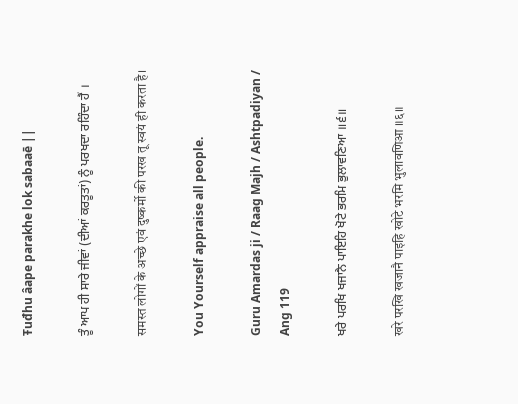Ŧuđhu âape parakhe lok sabaaē ||

ਤੂੰ ਆਪ ਹੀ ਸਾਰੇ ਜੀਵਾਂ (ਦੀਆਂ ਕਰਤੂਤਾਂ) ਨੂੰ ਪਰਖਦਾ ਰਹਿੰਦਾ ਹੈਂ ।

समस्त लोगों के अच्छे एवं दुष्कर्मो की परख तू स्वयं ही करता है।

You Yourself appraise all people.

Guru Amardas ji / Raag Majh / Ashtpadiyan / Ang 119

ਖਰੇ ਪਰਖਿ ਖਜਾਨੈ ਪਾਇਹਿ ਖੋਟੇ ਭਰਮਿ ਭੁਲਾਵਣਿਆ ॥੬॥

खरे परखि खजानै पाइहि खोटे भरमि भुलावणिआ ॥६॥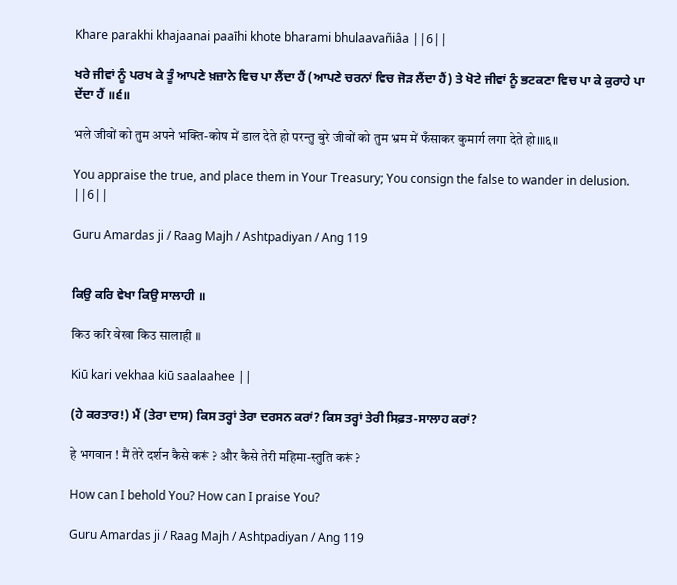Khare parakhi khajaanai paaīhi khote bharami bhulaavañiâa ||6||

ਖਰੇ ਜੀਵਾਂ ਨੂੰ ਪਰਖ ਕੇ ਤੂੰ ਆਪਣੇ ਖ਼ਜ਼ਾਨੇ ਵਿਚ ਪਾ ਲੈਂਦਾ ਹੈਂ (ਆਪਣੇ ਚਰਨਾਂ ਵਿਚ ਜੋੜ ਲੈਂਦਾ ਹੈਂ) ਤੇ ਖੋਟੇ ਜੀਵਾਂ ਨੂੰ ਭਟਕਣਾ ਵਿਚ ਪਾ ਕੇ ਕੁਰਾਹੇ ਪਾ ਦੇਂਦਾ ਹੈਂ ॥੬॥

भले जीवों को तुम अपने भक्ति-कोष में डाल देते हो परन्तु बुरे जीवों को तुम भ्रम में फँसाकर कुमार्ग लगा देते हो।॥६॥

You appraise the true, and place them in Your Treasury; You consign the false to wander in delusion. ||6||

Guru Amardas ji / Raag Majh / Ashtpadiyan / Ang 119


ਕਿਉ ਕਰਿ ਵੇਖਾ ਕਿਉ ਸਾਲਾਹੀ ॥

किउ करि वेखा किउ सालाही ॥

Kiū kari vekhaa kiū saalaahee ||

(ਹੇ ਕਰਤਾਰ!) ਮੈਂ (ਤੇਰਾ ਦਾਸ) ਕਿਸ ਤਰ੍ਹਾਂ ਤੇਰਾ ਦਰਸਨ ਕਰਾਂ? ਕਿਸ ਤਰ੍ਹਾਂ ਤੇਰੀ ਸਿਫ਼ਤ-ਸਾਲਾਹ ਕਰਾਂ?

हे भगवान ! मैं तेरे दर्शन कैसे करूं ? और कैसे तेरी महिमा-स्तुति करूं ?

How can I behold You? How can I praise You?

Guru Amardas ji / Raag Majh / Ashtpadiyan / Ang 119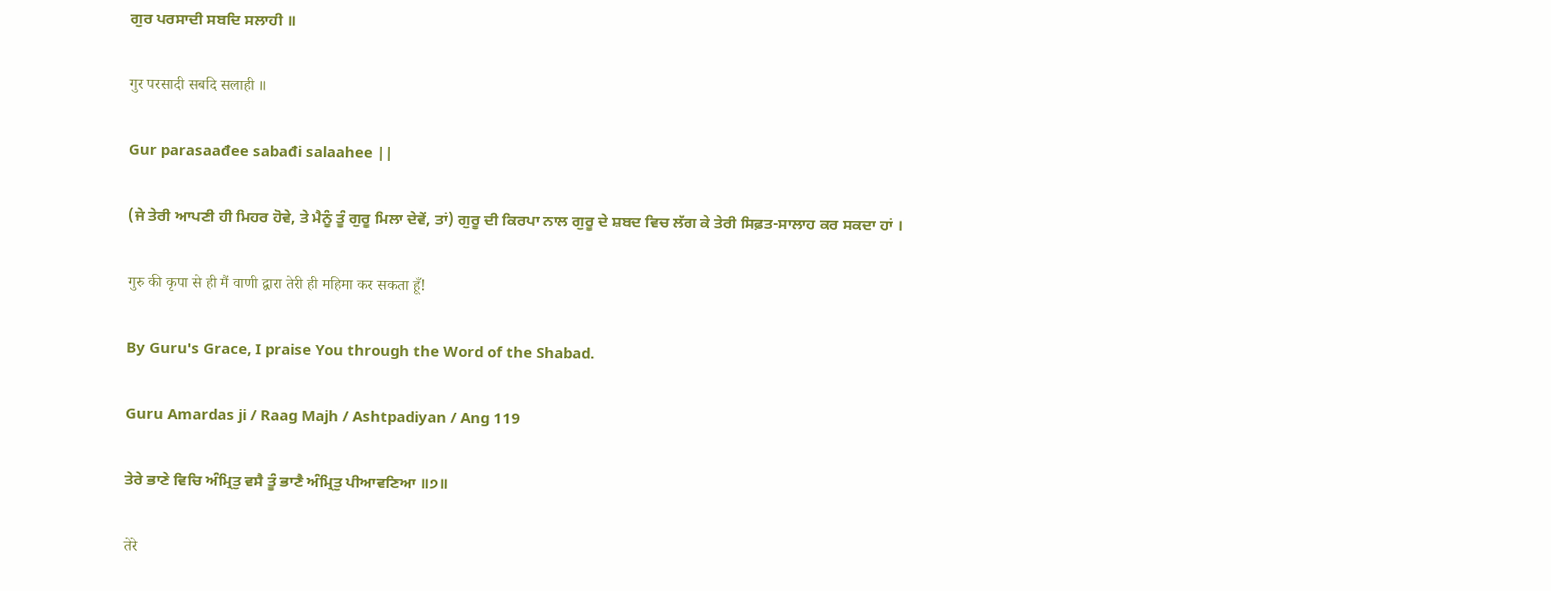ਗੁਰ ਪਰਸਾਦੀ ਸਬਦਿ ਸਲਾਹੀ ॥

गुर परसादी सबदि सलाही ॥

Gur parasaađee sabađi salaahee ||

(ਜੇ ਤੇਰੀ ਆਪਣੀ ਹੀ ਮਿਹਰ ਹੋਵੇ, ਤੇ ਮੈਨੂੰ ਤੂੰ ਗੁਰੂ ਮਿਲਾ ਦੇਵੇਂ, ਤਾਂ) ਗੁਰੂ ਦੀ ਕਿਰਪਾ ਨਾਲ ਗੁਰੂ ਦੇ ਸ਼ਬਦ ਵਿਚ ਲੱਗ ਕੇ ਤੇਰੀ ਸਿਫ਼ਤ-ਸਾਲਾਹ ਕਰ ਸਕਦਾ ਹਾਂ ।

गुरु की कृपा से ही मैं वाणी द्वारा तेरी ही महिमा कर सकता हूँ!

By Guru's Grace, I praise You through the Word of the Shabad.

Guru Amardas ji / Raag Majh / Ashtpadiyan / Ang 119

ਤੇਰੇ ਭਾਣੇ ਵਿਚਿ ਅੰਮ੍ਰਿਤੁ ਵਸੈ ਤੂੰ ਭਾਣੈ ਅੰਮ੍ਰਿਤੁ ਪੀਆਵਣਿਆ ॥੭॥

तेरे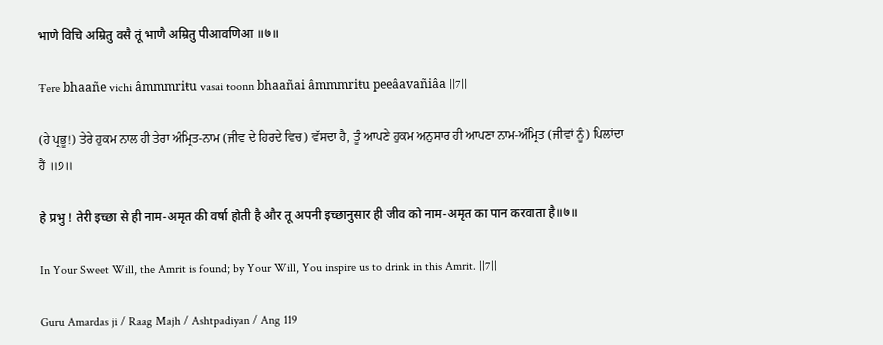भाणे विचि अम्रितु वसै तूं भाणै अम्रितु पीआवणिआ ॥७॥

Ŧere bhaañe vichi âmmmriŧu vasai ŧoonn bhaañai âmmmriŧu peeâavañiâa ||7||

(ਹੇ ਪ੍ਰਭੂ!) ਤੇਰੇ ਹੁਕਮ ਨਾਲ ਹੀ ਤੇਰਾ ਅੰਮ੍ਰਿਤ-ਨਾਮ (ਜੀਵ ਦੇ ਹਿਰਦੇ ਵਿਚ) ਵੱਸਦਾ ਹੈ, ਤੂੰ ਆਪਣੇ ਹੁਕਮ ਅਨੁਸਾਰ ਹੀ ਆਪਣਾ ਨਾਮ-ਅੰਮ੍ਰਿਤ (ਜੀਵਾਂ ਨੂੰ) ਪਿਲਾਂਦਾ ਹੈਂ ॥੭॥

हे प्रभु ! तेरी इच्छा से ही नाम-अमृत की वर्षा होती है और तू अपनी इच्छानुसार ही जीव को नाम-अमृत का पान करवाता है॥७॥

In Your Sweet Will, the Amrit is found; by Your Will, You inspire us to drink in this Amrit. ||7||

Guru Amardas ji / Raag Majh / Ashtpadiyan / Ang 119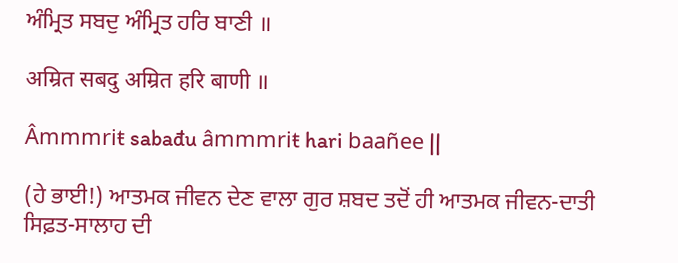ਅੰਮ੍ਰਿਤ ਸਬਦੁ ਅੰਮ੍ਰਿਤ ਹਰਿ ਬਾਣੀ ॥

अम्रित सबदु अम्रित हरि बाणी ॥

Âmmmriŧ sabađu âmmmriŧ hari baañee ||

(ਹੇ ਭਾਈ!) ਆਤਮਕ ਜੀਵਨ ਦੇਣ ਵਾਲਾ ਗੁਰ ਸ਼ਬਦ ਤਦੋਂ ਹੀ ਆਤਮਕ ਜੀਵਨ-ਦਾਤੀ ਸਿਫ਼ਤ-ਸਾਲਾਹ ਦੀ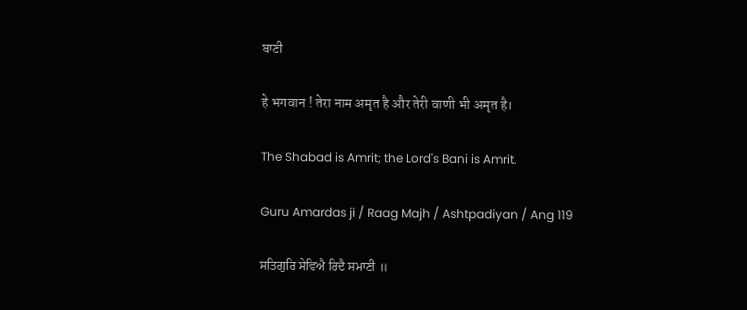ਬਾਣੀ

हे भगवान ! तेरा नाम अमृत है और तेरी वाणी भी अमृत है।

The Shabad is Amrit; the Lord's Bani is Amrit.

Guru Amardas ji / Raag Majh / Ashtpadiyan / Ang 119

ਸਤਿਗੁਰਿ ਸੇਵਿਐ ਰਿਦੈ ਸਮਾਣੀ ॥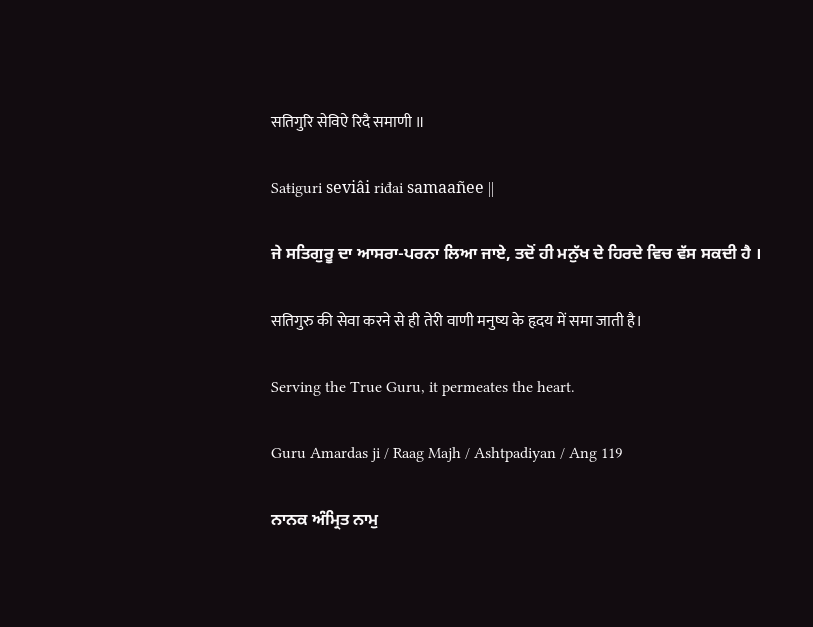सतिगुरि सेविऐ रिदै समाणी ॥

Saŧiguri seviâi riđai samaañee ||

ਜੇ ਸਤਿਗੁਰੂ ਦਾ ਆਸਰਾ-ਪਰਨਾ ਲਿਆ ਜਾਏ, ਤਦੋਂ ਹੀ ਮਨੁੱਖ ਦੇ ਹਿਰਦੇ ਵਿਚ ਵੱਸ ਸਕਦੀ ਹੈ ।

सतिगुरु की सेवा करने से ही तेरी वाणी मनुष्य के हृदय में समा जाती है।

Serving the True Guru, it permeates the heart.

Guru Amardas ji / Raag Majh / Ashtpadiyan / Ang 119

ਨਾਨਕ ਅੰਮ੍ਰਿਤ ਨਾਮੁ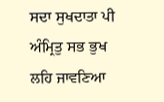ਸਦਾ ਸੁਖਦਾਤਾ ਪੀ ਅੰਮ੍ਰਿਤੁ ਸਭ ਭੁਖ ਲਹਿ ਜਾਵਣਿਆ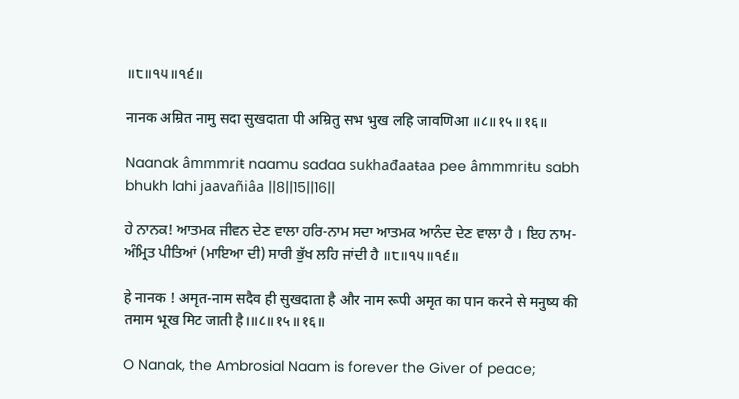॥੮॥੧੫॥੧੬॥

नानक अम्रित नामु सदा सुखदाता पी अम्रितु सभ भुख लहि जावणिआ ॥८॥१५॥१६॥

Naanak âmmmriŧ naamu sađaa sukhađaaŧaa pee âmmmriŧu sabh bhukh lahi jaavañiâa ||8||15||16||

ਹੇ ਨਾਨਕ! ਆਤਮਕ ਜੀਵਨ ਦੇਣ ਵਾਲਾ ਹਰਿ-ਨਾਮ ਸਦਾ ਆਤਮਕ ਆਨੰਦ ਦੇਣ ਵਾਲਾ ਹੈ । ਇਹ ਨਾਮ-ਅੰਮ੍ਰਿਤ ਪੀਤਿਆਂ (ਮਾਇਆ ਦੀ) ਸਾਰੀ ਭੁੱਖ ਲਹਿ ਜਾਂਦੀ ਹੈ ॥੮॥੧੫॥੧੬॥

हे नानक ! अमृत-नाम सदैव ही सुखदाता है और नाम रूपी अमृत का पान करने से मनुष्य की तमाम भूख मिट जाती है।॥८॥१५॥१६॥

O Nanak, the Ambrosial Naam is forever the Giver of peace;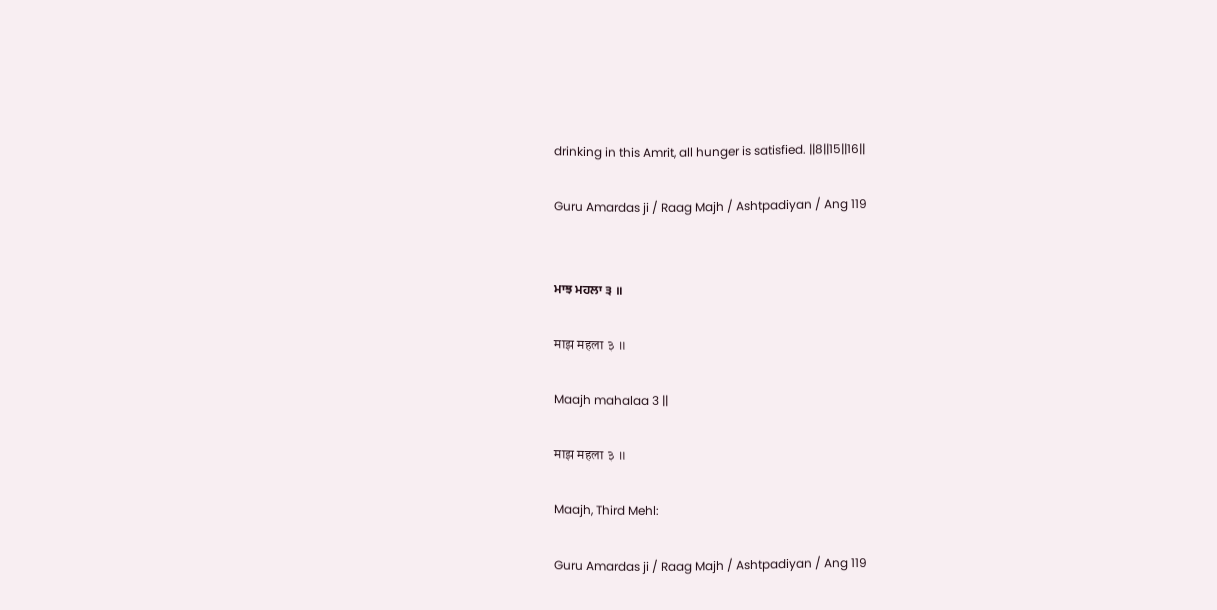drinking in this Amrit, all hunger is satisfied. ||8||15||16||

Guru Amardas ji / Raag Majh / Ashtpadiyan / Ang 119


ਮਾਝ ਮਹਲਾ ੩ ॥

माझ महला ३ ॥

Maajh mahalaa 3 ||

माझ महला ३ ॥

Maajh, Third Mehl:

Guru Amardas ji / Raag Majh / Ashtpadiyan / Ang 119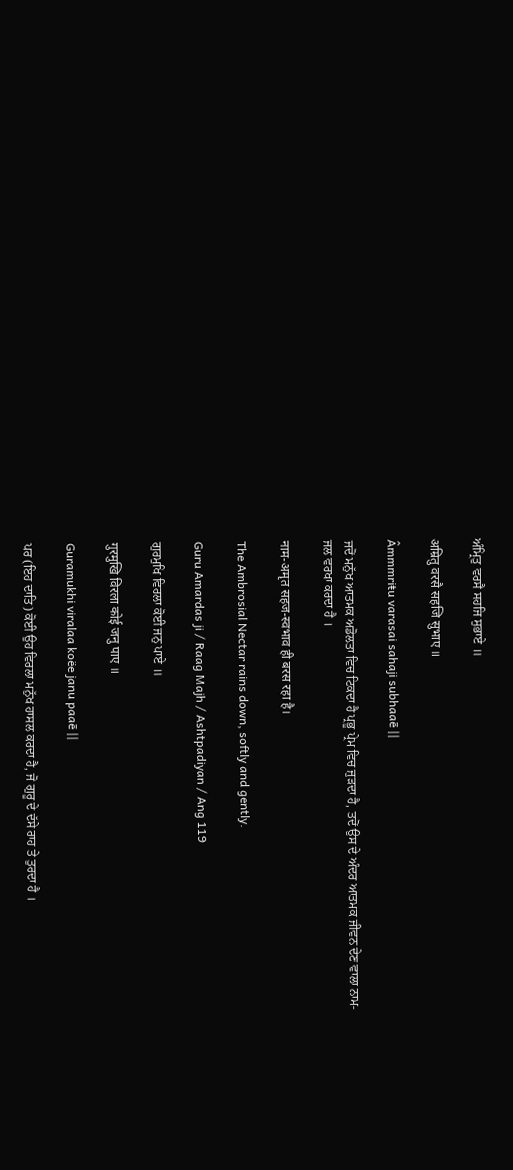ਅੰਮ੍ਰਿਤੁ ਵਰਸੈ ਸਹਜਿ ਸੁਭਾਏ ॥

अम्रितु वरसै सहजि सुभाए ॥

Âmmmriŧu varasai sahaji subhaaē ||

ਜਦੋਂ ਮਨੁੱਖ ਆਤਮਕ ਅਡੋਲਤਾ ਵਿਚ ਟਿਕਦਾ ਹੈ ਪ੍ਰਭੂ ਪ੍ਰੇਮ ਵਿਚ ਜੁੜਦਾ ਹੈ, ਤਦੋਂ ਉਸ ਦੇ ਅੰਦਰ ਆਤਮਕ ਜੀਵਨ ਦੇਣ ਵਾਲਾ ਨਾਮ-ਜਲ ਵਰਖਾ ਕਰਦਾ ਹੈ ।

नाम-अमृत सहज-स्वभाव ही बरस रहा है।

The Ambrosial Nectar rains down, softly and gently.

Guru Amardas ji / Raag Majh / Ashtpadiyan / Ang 119

ਗੁਰਮੁਖਿ ਵਿਰਲਾ ਕੋਈ ਜਨੁ ਪਾਏ ॥

गुरमुखि विरला कोई जनु पाए ॥

Guramukhi viralaa koëe janu paaē ||

ਪਰ (ਇਹ ਦਾਤਿ) ਕੋਈ ਉਹ ਵਿਰਲਾ ਮਨੁੱਖ ਹਾਸਲ ਕਰਦਾ ਹੈ, ਜੋ ਗੁਰੂ ਦੇ ਦੱਸੇ ਰਾਹ ਤੇ ਤੁਰਦਾ ਹੈ ।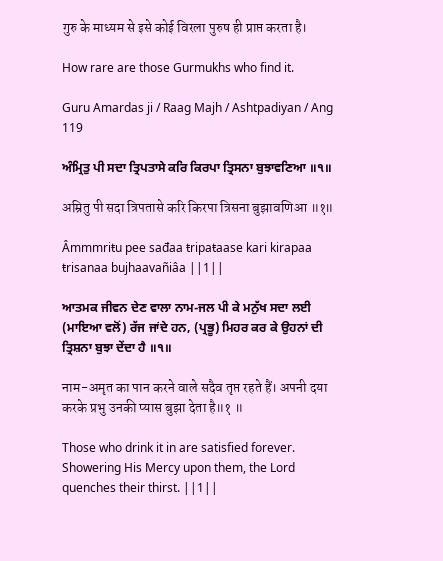गुरु के माध्यम से इसे कोई विरला पुरुष ही प्राप्त करता है।

How rare are those Gurmukhs who find it.

Guru Amardas ji / Raag Majh / Ashtpadiyan / Ang 119

ਅੰਮ੍ਰਿਤੁ ਪੀ ਸਦਾ ਤ੍ਰਿਪਤਾਸੇ ਕਰਿ ਕਿਰਪਾ ਤ੍ਰਿਸਨਾ ਬੁਝਾਵਣਿਆ ॥੧॥

अम्रितु पी सदा त्रिपतासे करि किरपा त्रिसना बुझावणिआ ॥१॥

Âmmmriŧu pee sađaa ŧripaŧaase kari kirapaa ŧrisanaa bujhaavañiâa ||1||

ਆਤਮਕ ਜੀਵਨ ਦੇਣ ਵਾਲਾ ਨਾਮ-ਜਲ ਪੀ ਕੇ ਮਨੁੱਖ ਸਦਾ ਲਈ (ਮਾਇਆ ਵਲੋਂ) ਰੱਜ ਜਾਂਦੇ ਹਨ, (ਪ੍ਰਭੂ) ਮਿਹਰ ਕਰ ਕੇ ਉਹਨਾਂ ਦੀ ਤ੍ਰਿਸ਼ਨਾ ਬੁਝਾ ਦੇਂਦਾ ਹੈ ॥੧॥

नाम-अमृत का पान करने वाले सदैव तृप्त रहते हैं। अपनी दया करके प्रभु उनकी प्यास बुझा देता है॥१ ॥

Those who drink it in are satisfied forever. Showering His Mercy upon them, the Lord quenches their thirst. ||1||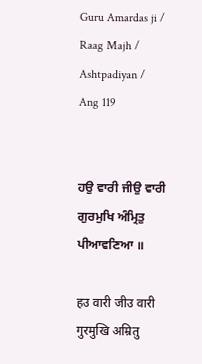Guru Amardas ji / Raag Majh / Ashtpadiyan / Ang 119


ਹਉ ਵਾਰੀ ਜੀਉ ਵਾਰੀ ਗੁਰਮੁਖਿ ਅੰਮ੍ਰਿਤੁ ਪੀਆਵਣਿਆ ॥

हउ वारी जीउ वारी गुरमुखि अम्रितु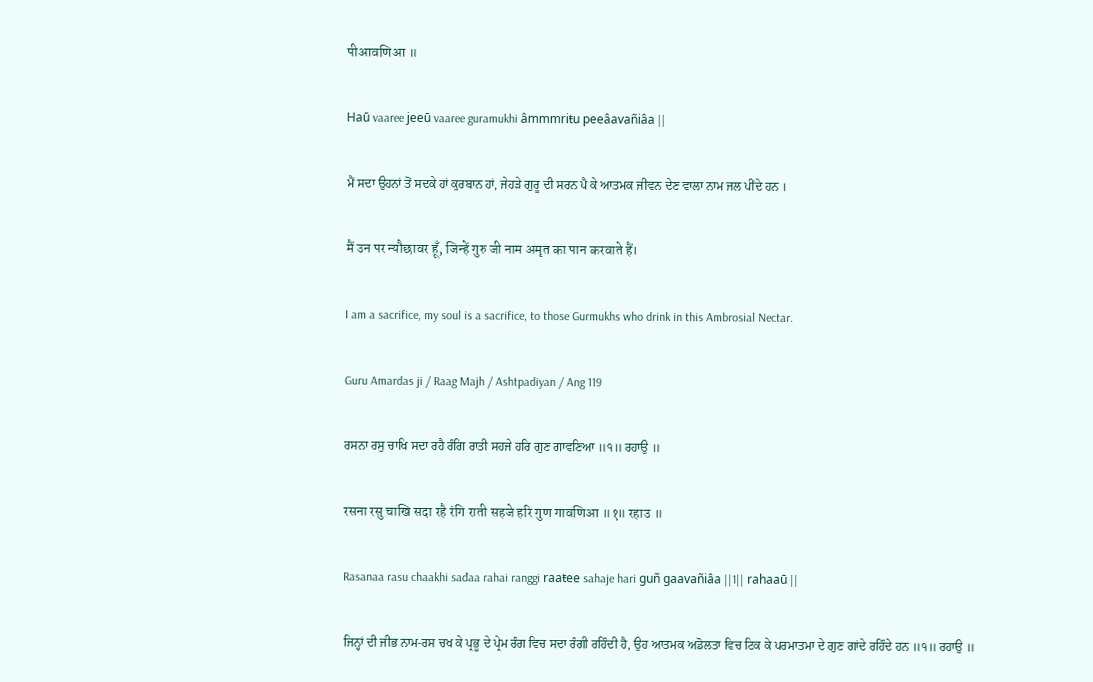पीआवणिआ ॥

Haū vaaree jeeū vaaree guramukhi âmmmriŧu peeâavañiâa ||

ਮੈਂ ਸਦਾ ਉਹਨਾਂ ਤੋਂ ਸਦਕੇ ਹਾਂ ਕੁਰਬਾਨ ਹਾਂ, ਜੇਹੜੇ ਗੁਰੂ ਦੀ ਸਰਨ ਪੈ ਕੇ ਆਤਮਕ ਜੀਵਨ ਦੇਣ ਵਾਲਾ ਨਾਮ ਜਲ ਪੀਂਦੇ ਹਨ ।

मैं उन पर न्यौछावर हूँ, जिन्हें गुरु जी नाम अमृत का पान करवाते हैं।

I am a sacrifice, my soul is a sacrifice, to those Gurmukhs who drink in this Ambrosial Nectar.

Guru Amardas ji / Raag Majh / Ashtpadiyan / Ang 119

ਰਸਨਾ ਰਸੁ ਚਾਖਿ ਸਦਾ ਰਹੈ ਰੰਗਿ ਰਾਤੀ ਸਹਜੇ ਹਰਿ ਗੁਣ ਗਾਵਣਿਆ ॥੧॥ ਰਹਾਉ ॥

रसना रसु चाखि सदा रहै रंगि राती सहजे हरि गुण गावणिआ ॥१॥ रहाउ ॥

Rasanaa rasu chaakhi sađaa rahai ranggi raaŧee sahaje hari guñ gaavañiâa ||1|| rahaaū ||

ਜਿਨ੍ਹਾਂ ਦੀ ਜੀਭ ਨਾਮ-ਰਸ ਚਖ ਕੇ ਪ੍ਰਭੂ ਦੇ ਪ੍ਰੇਮ ਰੰਗ ਵਿਚ ਸਦਾ ਰੰਗੀ ਰਹਿੰਦੀ ਹੈ, ਉਹ ਆਤਮਕ ਅਡੋਲਤਾ ਵਿਚ ਟਿਕ ਕੇ ਪਰਮਾਤਮਾ ਦੇ ਗੁਣ ਗਾਂਦੇ ਰਹਿੰਦੇ ਹਨ ॥੧॥ ਰਹਾਉ ॥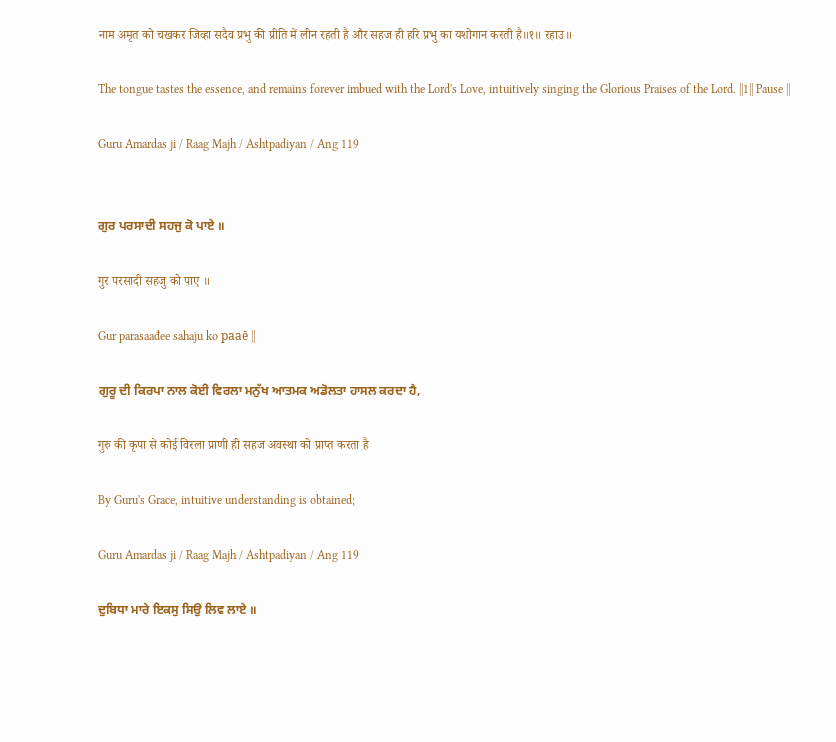नाम अमृत को चखकर जिव्हा सदैव प्रभु की प्रीति में लीन रहती है और सहज ही हरि प्रभु का यशोगान करती है॥१॥ रहाउ॥

The tongue tastes the essence, and remains forever imbued with the Lord's Love, intuitively singing the Glorious Praises of the Lord. ||1|| Pause ||

Guru Amardas ji / Raag Majh / Ashtpadiyan / Ang 119


ਗੁਰ ਪਰਸਾਦੀ ਸਹਜੁ ਕੋ ਪਾਏ ॥

गुर परसादी सहजु को पाए ॥

Gur parasaađee sahaju ko paaē ||

ਗੁਰੂ ਦੀ ਕਿਰਪਾ ਨਾਲ ਕੋਈ ਵਿਰਲਾ ਮਨੁੱਖ ਆਤਮਕ ਅਡੋਲਤਾ ਹਾਸਲ ਕਰਦਾ ਹੈ,

गुरु की कृपा से कोई विरला प्राणी ही सहज अवस्था को प्राप्त करता है

By Guru's Grace, intuitive understanding is obtained;

Guru Amardas ji / Raag Majh / Ashtpadiyan / Ang 119

ਦੁਬਿਧਾ ਮਾਰੇ ਇਕਸੁ ਸਿਉ ਲਿਵ ਲਾਏ ॥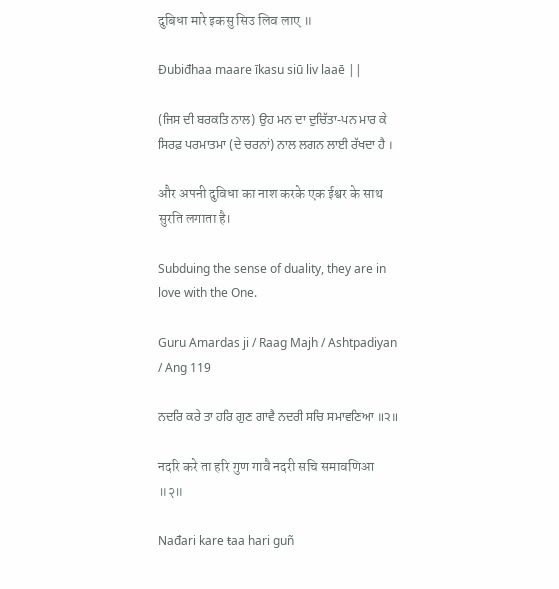दुबिधा मारे इकसु सिउ लिव लाए ॥

Đubiđhaa maare īkasu siū liv laaē ||

(ਜਿਸ ਦੀ ਬਰਕਤਿ ਨਾਲ) ਉਹ ਮਨ ਦਾ ਦੁਚਿੱਤਾ-ਪਨ ਮਾਰ ਕੇ ਸਿਰਫ਼ ਪਰਮਾਤਮਾ (ਦੇ ਚਰਨਾਂ) ਨਾਲ ਲਗਨ ਲਾਈ ਰੱਖਦਾ ਹੈ ।

और अपनी दुविधा का नाश करके एक ईश्वर के साथ सुरति लगाता है।

Subduing the sense of duality, they are in love with the One.

Guru Amardas ji / Raag Majh / Ashtpadiyan / Ang 119

ਨਦਰਿ ਕਰੇ ਤਾ ਹਰਿ ਗੁਣ ਗਾਵੈ ਨਦਰੀ ਸਚਿ ਸਮਾਵਣਿਆ ॥੨॥

नदरि करे ता हरि गुण गावै नदरी सचि समावणिआ ॥२॥

Nađari kare ŧaa hari guñ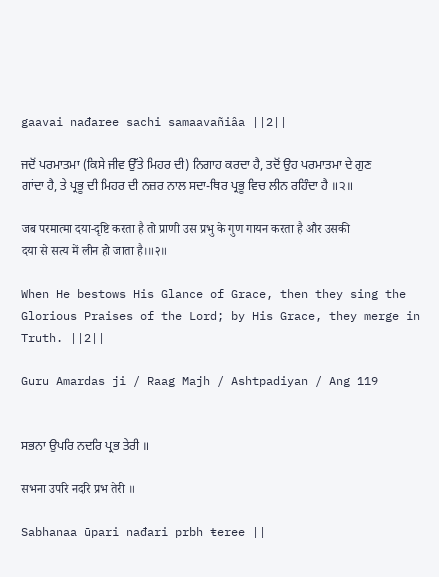gaavai nađaree sachi samaavañiâa ||2||

ਜਦੋਂ ਪਰਮਾਤਮਾ (ਕਿਸੇ ਜੀਵ ਉੱਤੇ ਮਿਹਰ ਦੀ) ਨਿਗਾਹ ਕਰਦਾ ਹੈ, ਤਦੋਂ ਉਹ ਪਰਮਾਤਮਾ ਦੇ ਗੁਣ ਗਾਂਦਾ ਹੈ, ਤੇ ਪ੍ਰਭੂ ਦੀ ਮਿਹਰ ਦੀ ਨਜ਼ਰ ਨਾਲ ਸਦਾ-ਥਿਰ ਪ੍ਰਭੂ ਵਿਚ ਲੀਨ ਰਹਿੰਦਾ ਹੈ ॥੨॥

जब परमात्मा दया-दृष्टि करता है तो प्राणी उस प्रभु के गुण गायन करता है और उसकी दया से सत्य में लीन हो जाता है।॥२॥

When He bestows His Glance of Grace, then they sing the Glorious Praises of the Lord; by His Grace, they merge in Truth. ||2||

Guru Amardas ji / Raag Majh / Ashtpadiyan / Ang 119


ਸਭਨਾ ਉਪਰਿ ਨਦਰਿ ਪ੍ਰਭ ਤੇਰੀ ॥

सभना उपरि नदरि प्रभ तेरी ॥

Sabhanaa ūpari nađari prbh ŧeree ||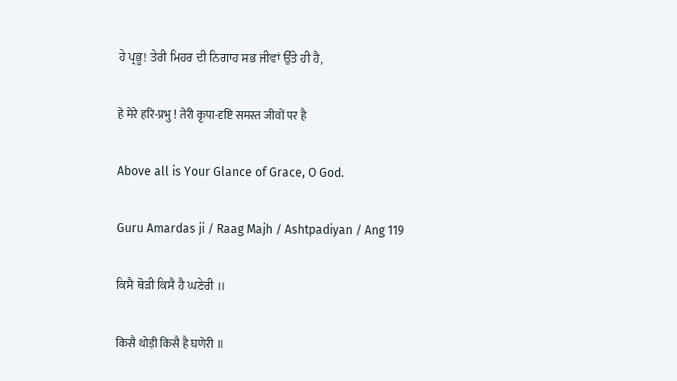ਹੇ ਪ੍ਰਭੂ! ਤੇਰੀ ਮਿਹਰ ਦੀ ਨਿਗਾਹ ਸਭ ਜੀਵਾਂ ਉੱਤੇ ਹੀ ਹੈ,

हे मेरे हरि-प्रभु ! तेरी कृपा-दृष्टि समस्त जीवों पर है

Above all is Your Glance of Grace, O God.

Guru Amardas ji / Raag Majh / Ashtpadiyan / Ang 119

ਕਿਸੈ ਥੋੜੀ ਕਿਸੈ ਹੈ ਘਣੇਰੀ ॥

किसै थोड़ी किसै है घणेरी ॥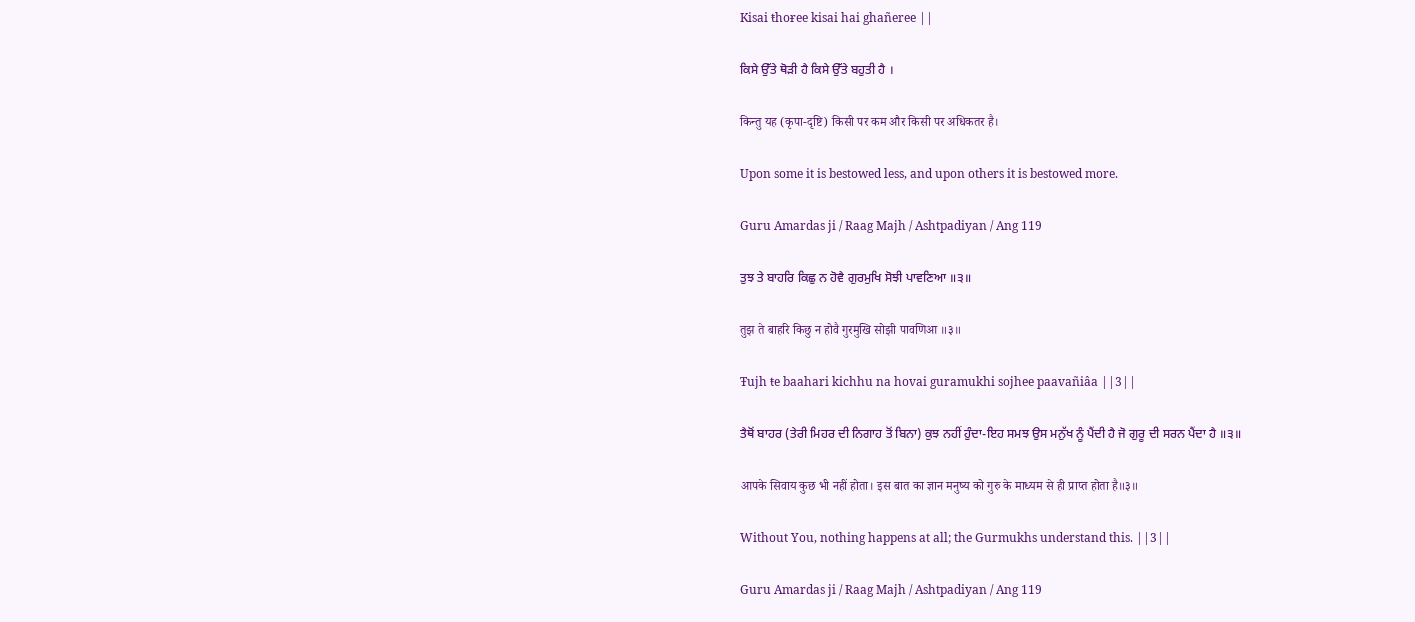Kisai ŧhoɍee kisai hai ghañeree ||

ਕਿਸੇ ਉੱਤੇ ਥੋੜੀ ਹੈ ਕਿਸੇ ਉੱਤੇ ਬਹੁਤੀ ਹੈ ।

किन्तु यह (कृपा-दृष्टि) किसी पर कम और किसी पर अधिकतर है।

Upon some it is bestowed less, and upon others it is bestowed more.

Guru Amardas ji / Raag Majh / Ashtpadiyan / Ang 119

ਤੁਝ ਤੇ ਬਾਹਰਿ ਕਿਛੁ ਨ ਹੋਵੈ ਗੁਰਮੁਖਿ ਸੋਝੀ ਪਾਵਣਿਆ ॥੩॥

तुझ ते बाहरि किछु न होवै गुरमुखि सोझी पावणिआ ॥३॥

Ŧujh ŧe baahari kichhu na hovai guramukhi sojhee paavañiâa ||3||

ਤੈਥੋਂ ਬਾਹਰ (ਤੇਰੀ ਮਿਹਰ ਦੀ ਨਿਗਾਹ ਤੋਂ ਬਿਨਾ) ਕੁਝ ਨਹੀਂ ਹੁੰਦਾ-ਇਹ ਸਮਝ ਉਸ ਮਨੁੱਖ ਨੂੰ ਪੈਂਦੀ ਹੈ ਜੋ ਗੁਰੂ ਦੀ ਸਰਨ ਪੈਂਦਾ ਹੈ ॥੩॥

आपके सिवाय कुछ भी नहीं होता। इस बात का ज्ञान मनुष्य को गुरु के माध्यम से ही प्राप्त होता है॥३॥

Without You, nothing happens at all; the Gurmukhs understand this. ||3||

Guru Amardas ji / Raag Majh / Ashtpadiyan / Ang 119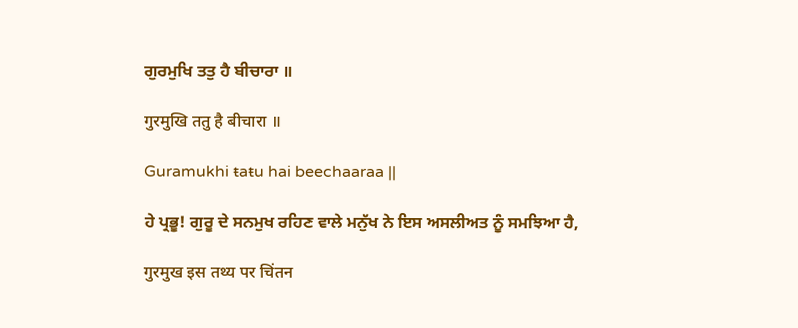ਗੁਰਮੁਖਿ ਤਤੁ ਹੈ ਬੀਚਾਰਾ ॥

गुरमुखि ततु है बीचारा ॥

Guramukhi ŧaŧu hai beechaaraa ||

ਹੇ ਪ੍ਰਭੂ! ਗੁਰੂ ਦੇ ਸਨਮੁਖ ਰਹਿਣ ਵਾਲੇ ਮਨੁੱਖ ਨੇ ਇਸ ਅਸਲੀਅਤ ਨੂੰ ਸਮਝਿਆ ਹੈ,

गुरमुख इस तथ्य पर चिंतन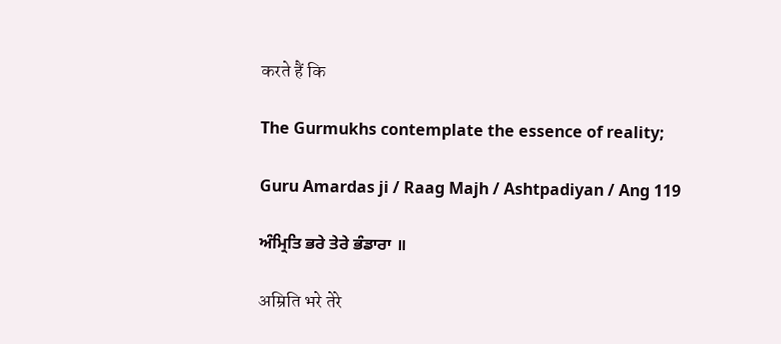करते हैं कि

The Gurmukhs contemplate the essence of reality;

Guru Amardas ji / Raag Majh / Ashtpadiyan / Ang 119

ਅੰਮ੍ਰਿਤਿ ਭਰੇ ਤੇਰੇ ਭੰਡਾਰਾ ॥

अम्रिति भरे तेरे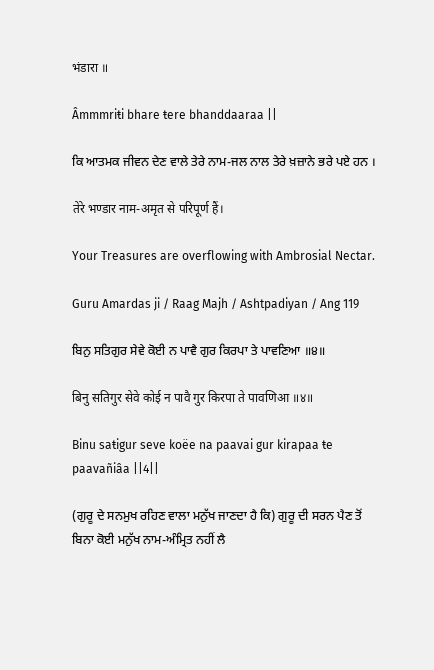भंडारा ॥

Âmmmriŧi bhare ŧere bhanddaaraa ||

ਕਿ ਆਤਮਕ ਜੀਵਨ ਦੇਣ ਵਾਲੇ ਤੇਰੇ ਨਾਮ-ਜਲ ਨਾਲ ਤੇਰੇ ਖ਼ਜ਼ਾਨੇ ਭਰੇ ਪਏ ਹਨ ।

तेरे भण्डार नाम-अमृत से परिपूर्ण हैं।

Your Treasures are overflowing with Ambrosial Nectar.

Guru Amardas ji / Raag Majh / Ashtpadiyan / Ang 119

ਬਿਨੁ ਸਤਿਗੁਰ ਸੇਵੇ ਕੋਈ ਨ ਪਾਵੈ ਗੁਰ ਕਿਰਪਾ ਤੇ ਪਾਵਣਿਆ ॥੪॥

बिनु सतिगुर सेवे कोई न पावै गुर किरपा ते पावणिआ ॥४॥

Binu saŧigur seve koëe na paavai gur kirapaa ŧe paavañiâa ||4||

(ਗੁਰੂ ਦੇ ਸਨਮੁਖ ਰਹਿਣ ਵਾਲਾ ਮਨੁੱਖ ਜਾਣਦਾ ਹੈ ਕਿ) ਗੁਰੂ ਦੀ ਸਰਨ ਪੈਣ ਤੋਂ ਬਿਨਾ ਕੋਈ ਮਨੁੱਖ ਨਾਮ-ਅੰਮ੍ਰਿਤ ਨਹੀਂ ਲੈ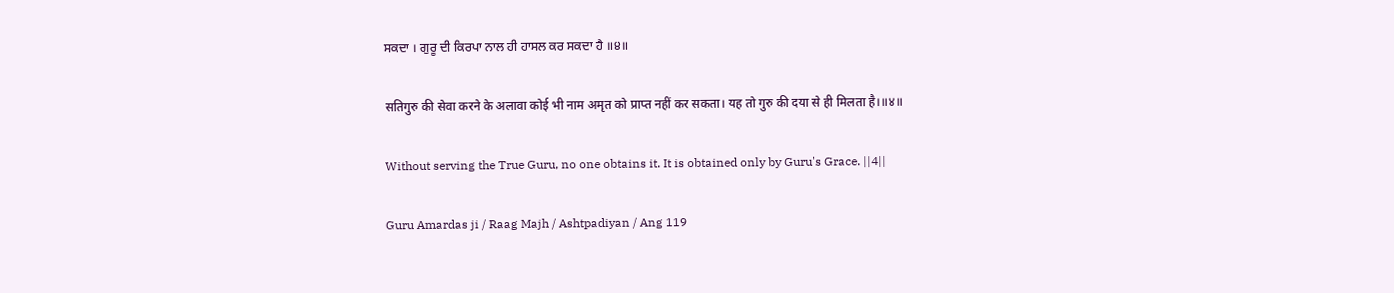ਸਕਦਾ । ਗੁਰੂ ਦੀ ਕਿਰਪਾ ਨਾਲ ਹੀ ਹਾਸਲ ਕਰ ਸਕਦਾ ਹੈ ॥੪॥

सतिगुरु की सेवा करने के अलावा कोई भी नाम अमृत को प्राप्त नहीं कर सकता। यह तो गुरु की दया से ही मिलता है।॥४॥

Without serving the True Guru, no one obtains it. It is obtained only by Guru's Grace. ||4||

Guru Amardas ji / Raag Majh / Ashtpadiyan / Ang 119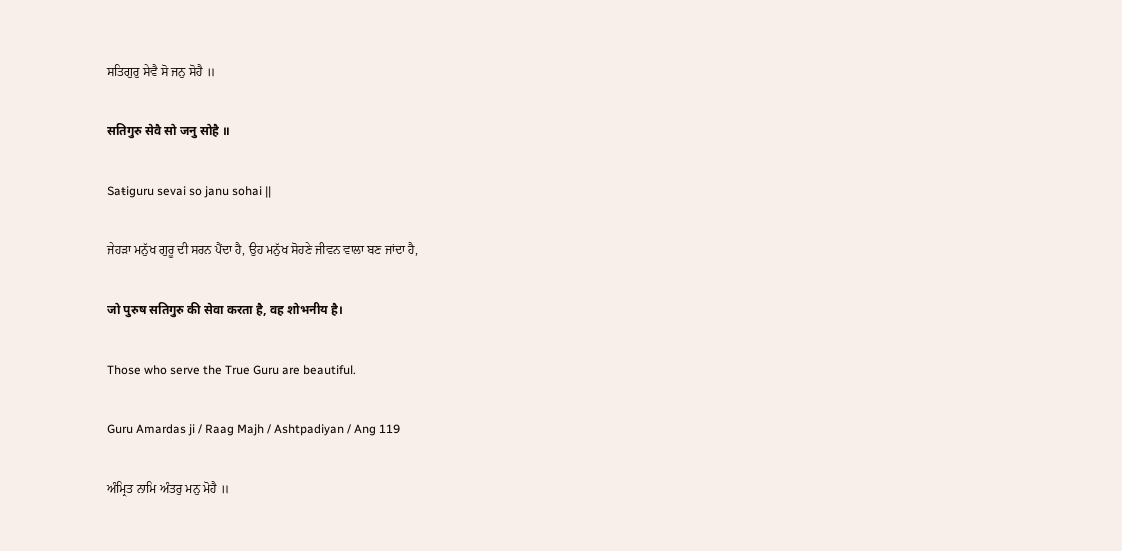ਸਤਿਗੁਰੁ ਸੇਵੈ ਸੋ ਜਨੁ ਸੋਹੈ ॥

सतिगुरु सेवै सो जनु सोहै ॥

Saŧiguru sevai so janu sohai ||

ਜੇਹੜਾ ਮਨੁੱਖ ਗੁਰੂ ਦੀ ਸਰਨ ਪੈਂਦਾ ਹੈ, ਉਹ ਮਨੁੱਖ ਸੋਹਣੇ ਜੀਵਨ ਵਾਲਾ ਬਣ ਜਾਂਦਾ ਹੈ,

जो पुरुष सतिगुरु की सेवा करता है, वह शोभनीय है।

Those who serve the True Guru are beautiful.

Guru Amardas ji / Raag Majh / Ashtpadiyan / Ang 119

ਅੰਮ੍ਰਿਤ ਨਾਮਿ ਅੰਤਰੁ ਮਨੁ ਮੋਹੈ ॥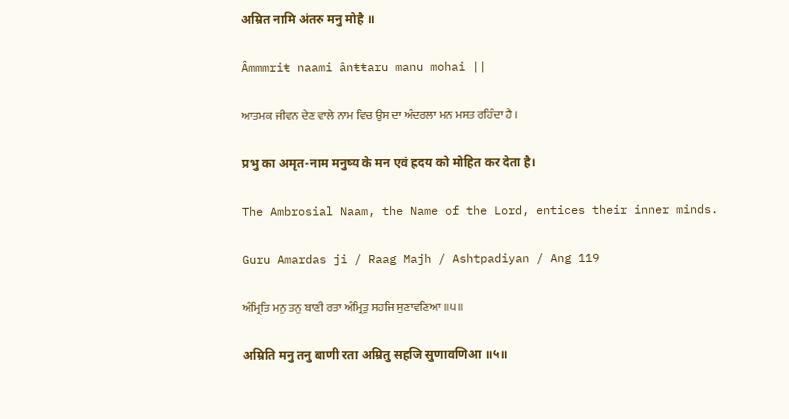अम्रित नामि अंतरु मनु मोहै ॥

Âmmmriŧ naami ânŧŧaru manu mohai ||

ਆਤਮਕ ਜੀਵਨ ਦੇਣ ਵਾਲੇ ਨਾਮ ਵਿਚ ਉਸ ਦਾ ਅੰਦਰਲਾ ਮਨ ਮਸਤ ਰਹਿੰਦਾ ਹੈ ।

प्रभु का अमृत-नाम मनुष्य के मन एवं ह्रदय को मोहित कर देता है।

The Ambrosial Naam, the Name of the Lord, entices their inner minds.

Guru Amardas ji / Raag Majh / Ashtpadiyan / Ang 119

ਅੰਮ੍ਰਿਤਿ ਮਨੁ ਤਨੁ ਬਾਣੀ ਰਤਾ ਅੰਮ੍ਰਿਤੁ ਸਹਜਿ ਸੁਣਾਵਣਿਆ ॥੫॥

अम्रिति मनु तनु बाणी रता अम्रितु सहजि सुणावणिआ ॥५॥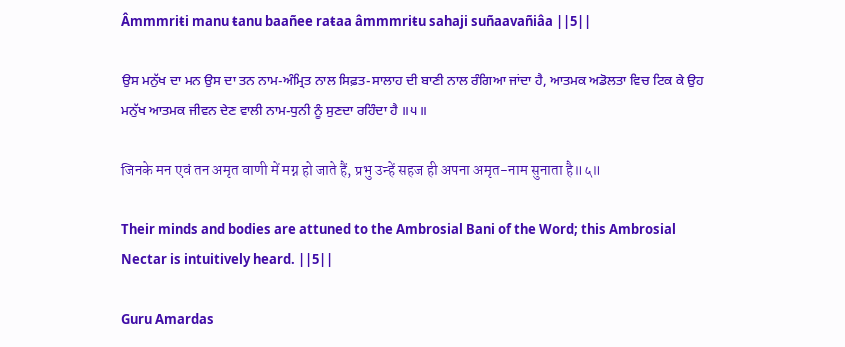Âmmmriŧi manu ŧanu baañee raŧaa âmmmriŧu sahaji suñaavañiâa ||5||

ਉਸ ਮਨੁੱਖ ਦਾ ਮਨ ਉਸ ਦਾ ਤਨ ਨਾਮ-ਅੰਮ੍ਰਿਤ ਨਾਲ ਸਿਫ਼ਤ-ਸਾਲਾਹ ਦੀ ਬਾਣੀ ਨਾਲ ਰੰਗਿਆ ਜਾਂਦਾ ਹੈ, ਆਤਮਕ ਅਡੋਲਤਾ ਵਿਚ ਟਿਕ ਕੇ ਉਹ ਮਨੁੱਖ ਆਤਮਕ ਜੀਵਨ ਦੇਣ ਵਾਲੀ ਨਾਮ-ਧੁਨੀ ਨੂੰ ਸੁਣਦਾ ਰਹਿੰਦਾ ਹੈ ॥੫॥

जिनके मन एवं तन अमृत वाणी में मग्न हो जाते हैं, प्रभु उन्हें सहज ही अपना अमृत-नाम सुनाता है॥५॥

Their minds and bodies are attuned to the Ambrosial Bani of the Word; this Ambrosial Nectar is intuitively heard. ||5||

Guru Amardas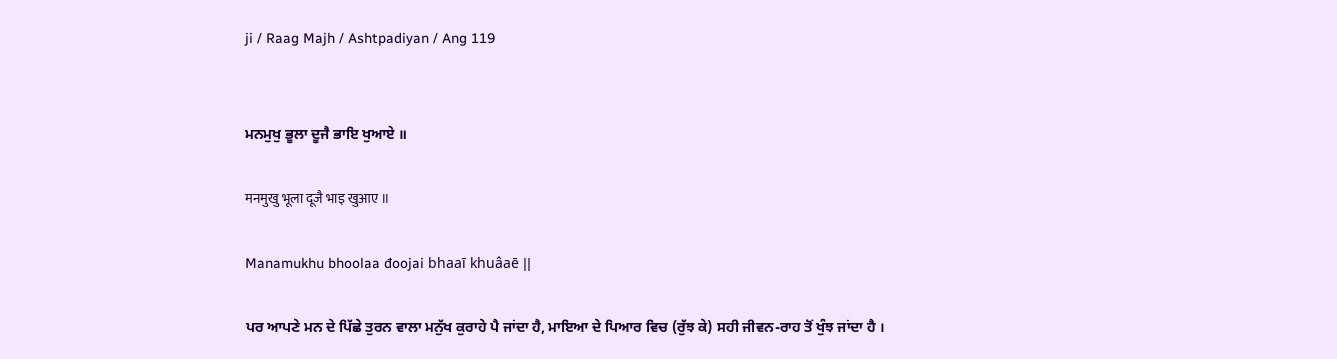ji / Raag Majh / Ashtpadiyan / Ang 119


ਮਨਮੁਖੁ ਭੂਲਾ ਦੂਜੈ ਭਾਇ ਖੁਆਏ ॥

मनमुखु भूला दूजै भाइ खुआए ॥

Manamukhu bhoolaa đoojai bhaaī khuâaē ||

ਪਰ ਆਪਣੇ ਮਨ ਦੇ ਪਿੱਛੇ ਤੁਰਨ ਵਾਲਾ ਮਨੁੱਖ ਕੁਰਾਹੇ ਪੈ ਜਾਂਦਾ ਹੈ, ਮਾਇਆ ਦੇ ਪਿਆਰ ਵਿਚ (ਰੁੱਝ ਕੇ) ਸਹੀ ਜੀਵਨ-ਰਾਹ ਤੋਂ ਖੁੰਝ ਜਾਂਦਾ ਹੈ ।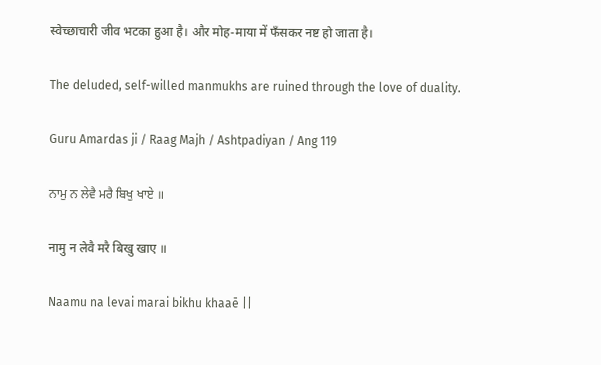स्वेच्छाचारी जीव भटका हुआ है। और मोह-माया में फँसकर नष्ट हो जाता है।

The deluded, self-willed manmukhs are ruined through the love of duality.

Guru Amardas ji / Raag Majh / Ashtpadiyan / Ang 119

ਨਾਮੁ ਨ ਲੇਵੈ ਮਰੈ ਬਿਖੁ ਖਾਏ ॥

नामु न लेवै मरै बिखु खाए ॥

Naamu na levai marai bikhu khaaē ||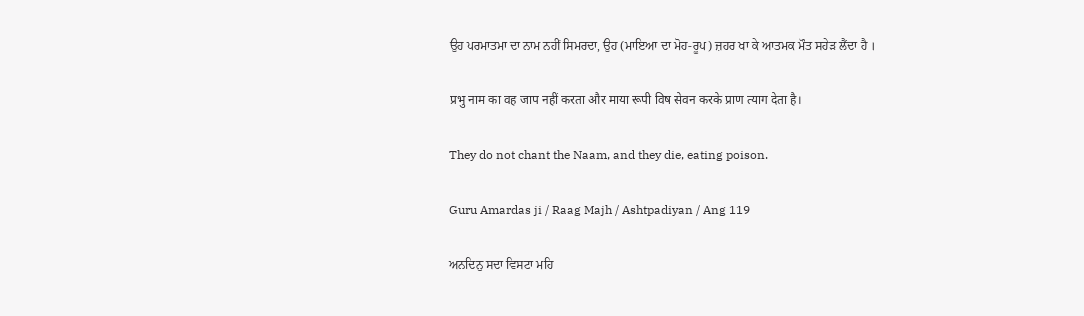ਉਹ ਪਰਮਾਤਮਾ ਦਾ ਨਾਮ ਨਹੀਂ ਸਿਮਰਦਾ, ਉਹ (ਮਾਇਆ ਦਾ ਮੋਹ-ਰੂਪ) ਜ਼ਹਰ ਖਾ ਕੇ ਆਤਮਕ ਮੌਤ ਸਹੇੜ ਲੈਂਦਾ ਹੈ ।

प्रभु नाम का वह जाप नहीं करता और माया रूपी विष सेवन करके प्राण त्याग देता है।

They do not chant the Naam, and they die, eating poison.

Guru Amardas ji / Raag Majh / Ashtpadiyan / Ang 119

ਅਨਦਿਨੁ ਸਦਾ ਵਿਸਟਾ ਮਹਿ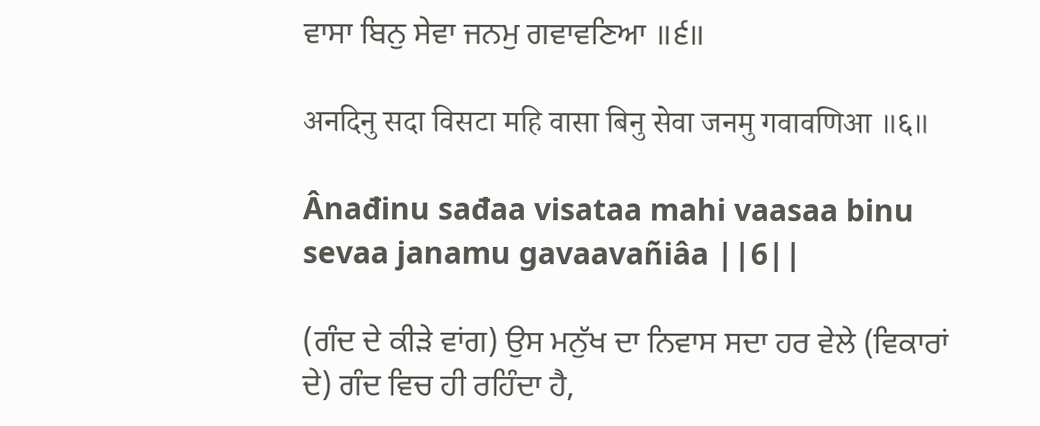ਵਾਸਾ ਬਿਨੁ ਸੇਵਾ ਜਨਮੁ ਗਵਾਵਣਿਆ ॥੬॥

अनदिनु सदा विसटा महि वासा बिनु सेवा जनमु गवावणिआ ॥६॥

Ânađinu sađaa visataa mahi vaasaa binu sevaa janamu gavaavañiâa ||6||

(ਗੰਦ ਦੇ ਕੀੜੇ ਵਾਂਗ) ਉਸ ਮਨੁੱਖ ਦਾ ਨਿਵਾਸ ਸਦਾ ਹਰ ਵੇਲੇ (ਵਿਕਾਰਾਂ ਦੇ) ਗੰਦ ਵਿਚ ਹੀ ਰਹਿੰਦਾ ਹੈ,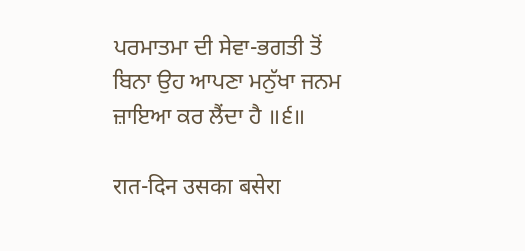ਪਰਮਾਤਮਾ ਦੀ ਸੇਵਾ-ਭਗਤੀ ਤੋਂ ਬਿਨਾ ਉਹ ਆਪਣਾ ਮਨੁੱਖਾ ਜਨਮ ਜ਼ਾਇਆ ਕਰ ਲੈਂਦਾ ਹੈ ॥੬॥

रात-दिन उसका बसेरा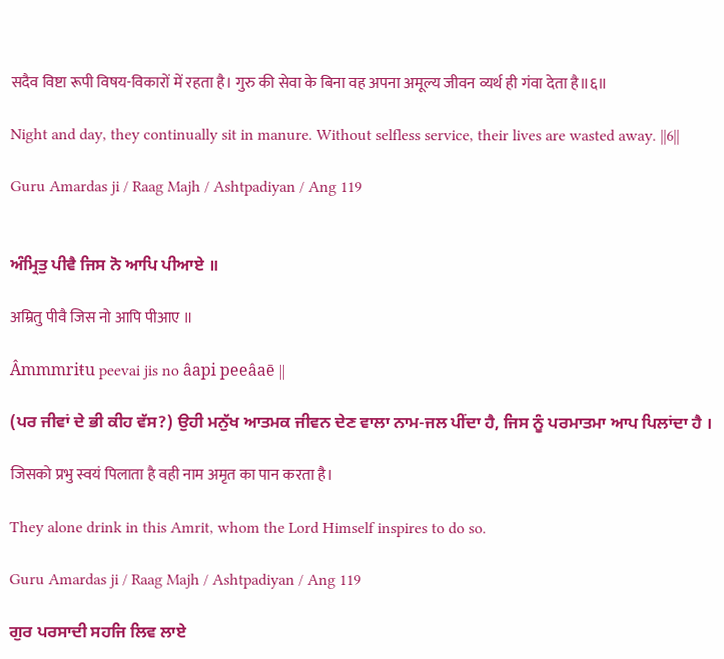सदैव विष्टा रूपी विषय-विकारों में रहता है। गुरु की सेवा के बिना वह अपना अमूल्य जीवन व्यर्थ ही गंवा देता है॥६॥

Night and day, they continually sit in manure. Without selfless service, their lives are wasted away. ||6||

Guru Amardas ji / Raag Majh / Ashtpadiyan / Ang 119


ਅੰਮ੍ਰਿਤੁ ਪੀਵੈ ਜਿਸ ਨੋ ਆਪਿ ਪੀਆਏ ॥

अम्रितु पीवै जिस नो आपि पीआए ॥

Âmmmriŧu peevai jis no âapi peeâaē ||

(ਪਰ ਜੀਵਾਂ ਦੇ ਭੀ ਕੀਹ ਵੱਸ?) ਉਹੀ ਮਨੁੱਖ ਆਤਮਕ ਜੀਵਨ ਦੇਣ ਵਾਲਾ ਨਾਮ-ਜਲ ਪੀਂਦਾ ਹੈ, ਜਿਸ ਨੂੰ ਪਰਮਾਤਮਾ ਆਪ ਪਿਲਾਂਦਾ ਹੈ ।

जिसको प्रभु स्वयं पिलाता है वही नाम अमृत का पान करता है।

They alone drink in this Amrit, whom the Lord Himself inspires to do so.

Guru Amardas ji / Raag Majh / Ashtpadiyan / Ang 119

ਗੁਰ ਪਰਸਾਦੀ ਸਹਜਿ ਲਿਵ ਲਾਏ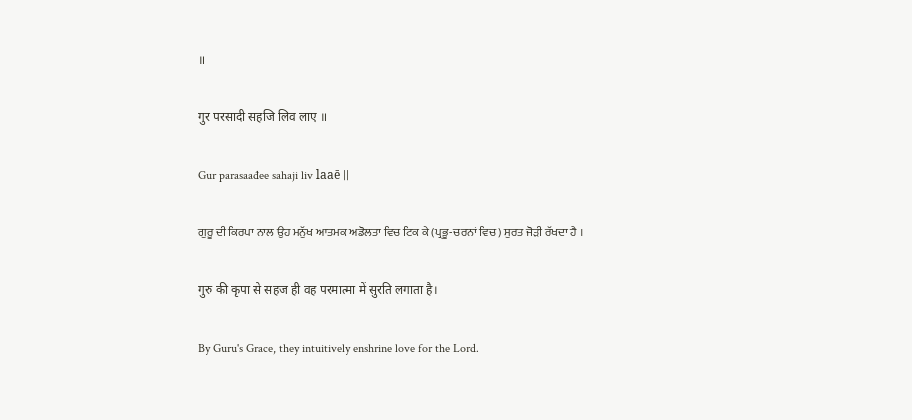॥

गुर परसादी सहजि लिव लाए ॥

Gur parasaađee sahaji liv laaē ||

ਗੁਰੂ ਦੀ ਕਿਰਪਾ ਨਾਲ ਉਹ ਮਨੁੱਖ ਆਤਮਕ ਅਡੋਲਤਾ ਵਿਚ ਟਿਕ ਕੇ (ਪ੍ਰਭੂ-ਚਰਨਾਂ ਵਿਚ) ਸੁਰਤ ਜੋੜੀ ਰੱਖਦਾ ਹੈ ।

गुरु की कृपा से सहज ही वह परमात्मा में सुरति लगाता है।

By Guru's Grace, they intuitively enshrine love for the Lord.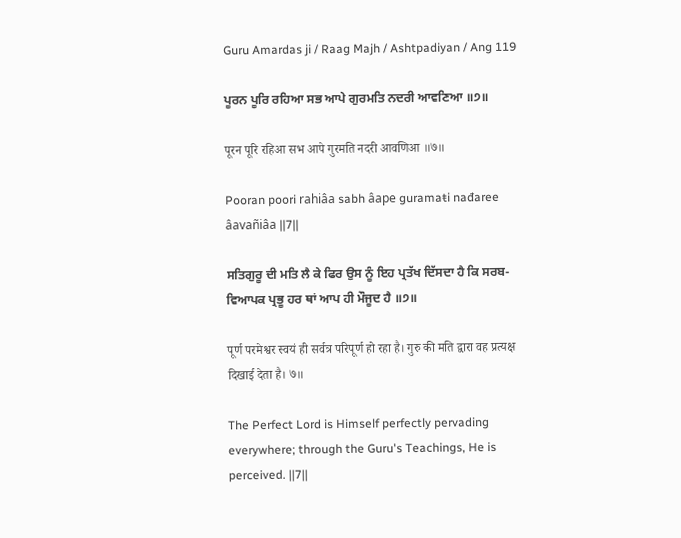Guru Amardas ji / Raag Majh / Ashtpadiyan / Ang 119

ਪੂਰਨ ਪੂਰਿ ਰਹਿਆ ਸਭ ਆਪੇ ਗੁਰਮਤਿ ਨਦਰੀ ਆਵਣਿਆ ॥੭॥

पूरन पूरि रहिआ सभ आपे गुरमति नदरी आवणिआ ॥७॥

Pooran poori rahiâa sabh âape guramaŧi nađaree âavañiâa ||7||

ਸਤਿਗੁਰੂ ਦੀ ਮਤਿ ਲੈ ਕੇ ਫਿਰ ਉਸ ਨੂੰ ਇਹ ਪ੍ਰਤੱਖ ਦਿੱਸਦਾ ਹੈ ਕਿ ਸਰਬ-ਵਿਆਪਕ ਪ੍ਰਭੂ ਹਰ ਥਾਂ ਆਪ ਹੀ ਮੌਜੂਦ ਹੈ ॥੭॥

पूर्ण परमेश्वर स्वयं ही सर्वत्र परिपूर्ण हो रहा है। गुरु की मति द्वारा वह प्रत्यक्ष दिखाई देता है। ७॥

The Perfect Lord is Himself perfectly pervading everywhere; through the Guru's Teachings, He is perceived. ||7||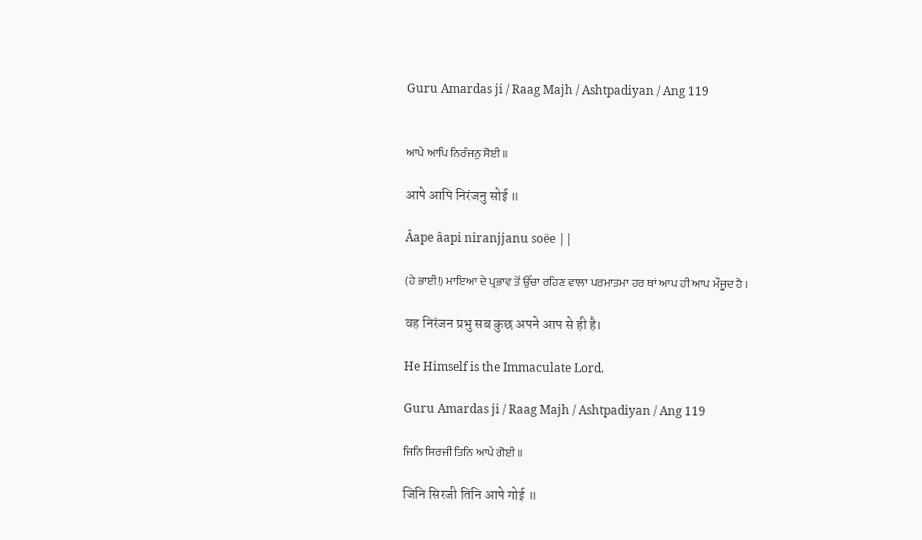Guru Amardas ji / Raag Majh / Ashtpadiyan / Ang 119


ਆਪੇ ਆਪਿ ਨਿਰੰਜਨੁ ਸੋਈ ॥

आपे आपि निरंजनु सोई ॥

Âape âapi niranjjanu soëe ||

(ਹੇ ਭਾਈ!) ਮਾਇਆ ਦੇ ਪ੍ਰਭਾਵ ਤੋਂ ਉੱਚਾ ਰਹਿਣ ਵਾਲਾ ਪਰਮਾਤਮਾ ਹਰ ਥਾਂ ਆਪ ਹੀ ਆਪ ਮੌਜੂਦ ਹੈ ।

वह निरंजन प्रभु सब कुछ अपने आप से ही है।

He Himself is the Immaculate Lord.

Guru Amardas ji / Raag Majh / Ashtpadiyan / Ang 119

ਜਿਨਿ ਸਿਰਜੀ ਤਿਨਿ ਆਪੇ ਗੋਈ ॥

जिनि सिरजी तिनि आपे गोई ॥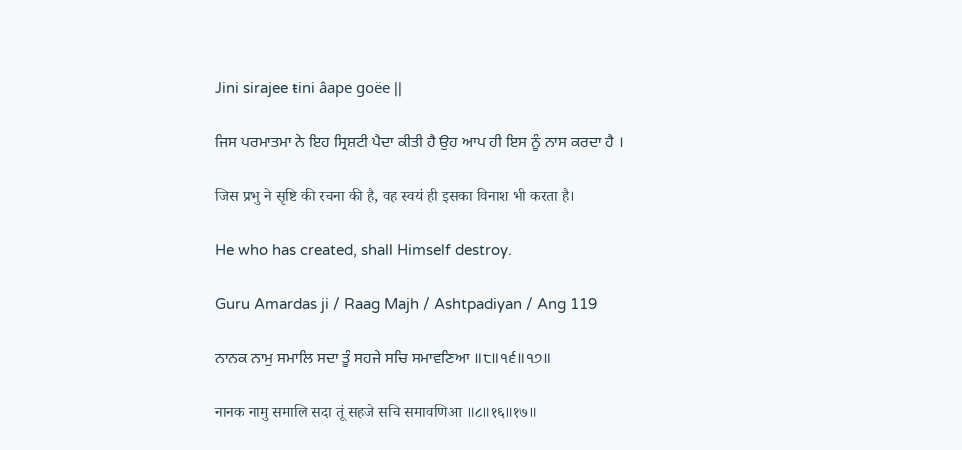Jini sirajee ŧini âape goëe ||

ਜਿਸ ਪਰਮਾਤਮਾ ਨੇ ਇਹ ਸ੍ਰਿਸ਼ਟੀ ਪੈਦਾ ਕੀਤੀ ਹੈ ਉਹ ਆਪ ਹੀ ਇਸ ਨੂੰ ਨਾਸ ਕਰਦਾ ਹੈ ।

जिस प्रभु ने सृष्टि की रचना की है, वह स्वयं ही इसका विनाश भी करता है।

He who has created, shall Himself destroy.

Guru Amardas ji / Raag Majh / Ashtpadiyan / Ang 119

ਨਾਨਕ ਨਾਮੁ ਸਮਾਲਿ ਸਦਾ ਤੂੰ ਸਹਜੇ ਸਚਿ ਸਮਾਵਣਿਆ ॥੮॥੧੬॥੧੭॥

नानक नामु समालि सदा तूं सहजे सचि समावणिआ ॥८॥१६॥१७॥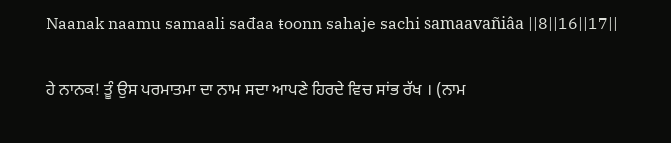Naanak naamu samaali sađaa ŧoonn sahaje sachi samaavañiâa ||8||16||17||

ਹੇ ਨਾਨਕ! ਤੂੰ ਉਸ ਪਰਮਾਤਮਾ ਦਾ ਨਾਮ ਸਦਾ ਆਪਣੇ ਹਿਰਦੇ ਵਿਚ ਸਾਂਭ ਰੱਖ । (ਨਾਮ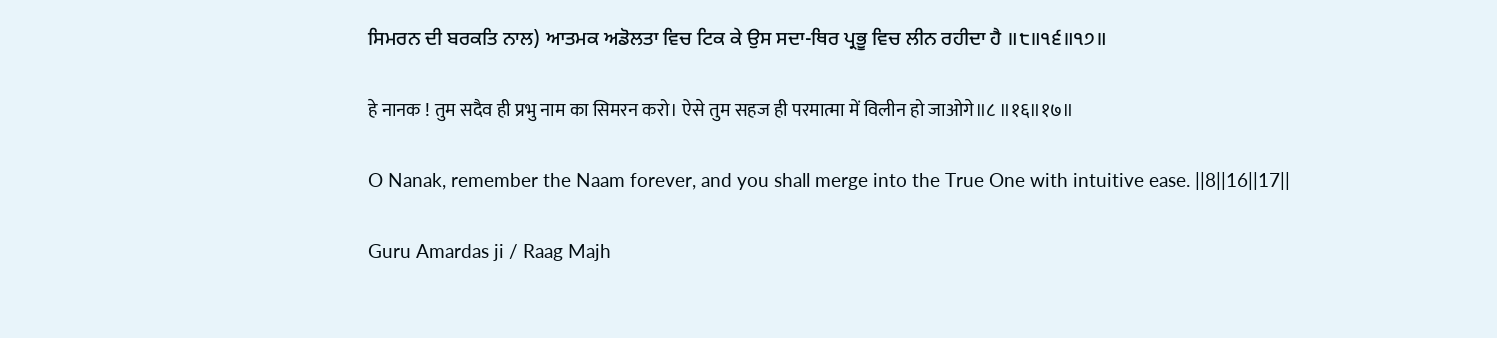ਸਿਮਰਨ ਦੀ ਬਰਕਤਿ ਨਾਲ) ਆਤਮਕ ਅਡੋਲਤਾ ਵਿਚ ਟਿਕ ਕੇ ਉਸ ਸਦਾ-ਥਿਰ ਪ੍ਰਭੂ ਵਿਚ ਲੀਨ ਰਹੀਦਾ ਹੈ ॥੮॥੧੬॥੧੭॥

हे नानक ! तुम सदैव ही प्रभु नाम का सिमरन करो। ऐसे तुम सहज ही परमात्मा में विलीन हो जाओगे॥८ ॥१६॥१७॥

O Nanak, remember the Naam forever, and you shall merge into the True One with intuitive ease. ||8||16||17||

Guru Amardas ji / Raag Majh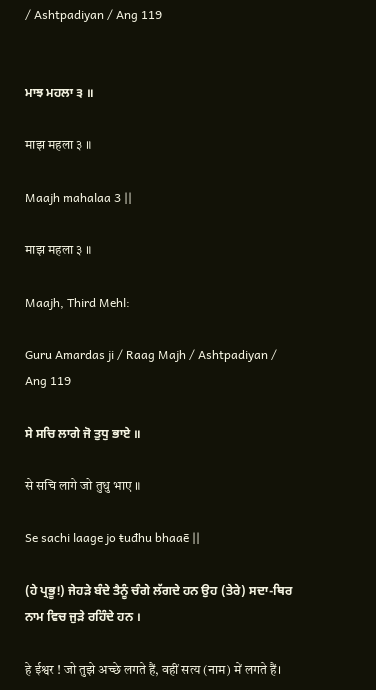/ Ashtpadiyan / Ang 119


ਮਾਝ ਮਹਲਾ ੩ ॥

माझ महला ३ ॥

Maajh mahalaa 3 ||

माझ महला ३ ॥

Maajh, Third Mehl:

Guru Amardas ji / Raag Majh / Ashtpadiyan / Ang 119

ਸੇ ਸਚਿ ਲਾਗੇ ਜੋ ਤੁਧੁ ਭਾਏ ॥

से सचि लागे जो तुधु भाए ॥

Se sachi laage jo ŧuđhu bhaaē ||

(ਹੇ ਪ੍ਰਭੂ!) ਜੇਹੜੇ ਬੰਦੇ ਤੈਨੂੰ ਚੰਗੇ ਲੱਗਦੇ ਹਨ ਉਹ (ਤੇਰੇ) ਸਦਾ-ਥਿਰ ਨਾਮ ਵਿਚ ਜੁੜੇ ਰਹਿੰਦੇ ਹਨ ।

हे ईश्वर ! जो तुझे अच्छे लगते हैं, वहीं सत्य (नाम) में लगते हैं।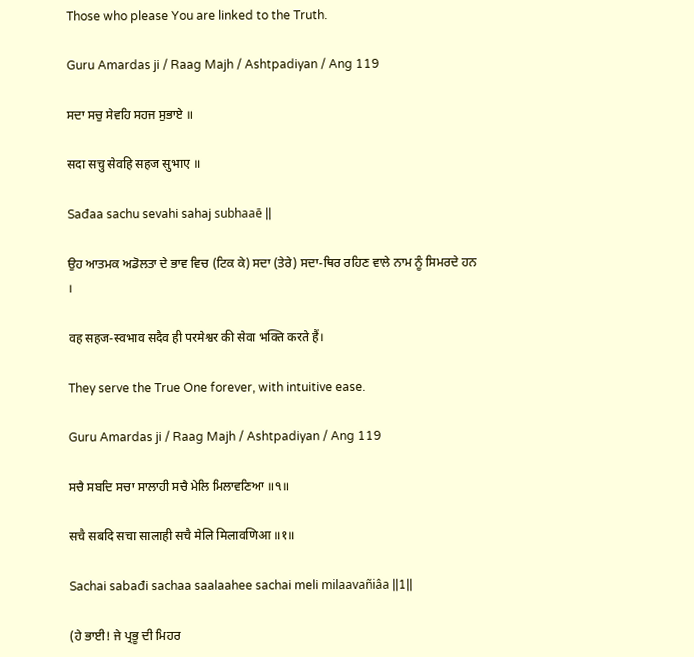Those who please You are linked to the Truth.

Guru Amardas ji / Raag Majh / Ashtpadiyan / Ang 119

ਸਦਾ ਸਚੁ ਸੇਵਹਿ ਸਹਜ ਸੁਭਾਏ ॥

सदा सचु सेवहि सहज सुभाए ॥

Sađaa sachu sevahi sahaj subhaaē ||

ਉਹ ਆਤਮਕ ਅਡੋਲਤਾ ਦੇ ਭਾਵ ਵਿਚ (ਟਿਕ ਕੇ) ਸਦਾ (ਤੇਰੇ) ਸਦਾ-ਥਿਰ ਰਹਿਣ ਵਾਲੇ ਨਾਮ ਨੂੰ ਸਿਮਰਦੇ ਹਨ ।

वह सहज-स्वभाव सदैव ही परमेश्वर की सेवा भक्ति करते हैं।

They serve the True One forever, with intuitive ease.

Guru Amardas ji / Raag Majh / Ashtpadiyan / Ang 119

ਸਚੈ ਸਬਦਿ ਸਚਾ ਸਾਲਾਹੀ ਸਚੈ ਮੇਲਿ ਮਿਲਾਵਣਿਆ ॥੧॥

सचै सबदि सचा सालाही सचै मेलि मिलावणिआ ॥१॥

Sachai sabađi sachaa saalaahee sachai meli milaavañiâa ||1||

(ਹੇ ਭਾਈ! ਜੇ ਪ੍ਰਭੂ ਦੀ ਮਿਹਰ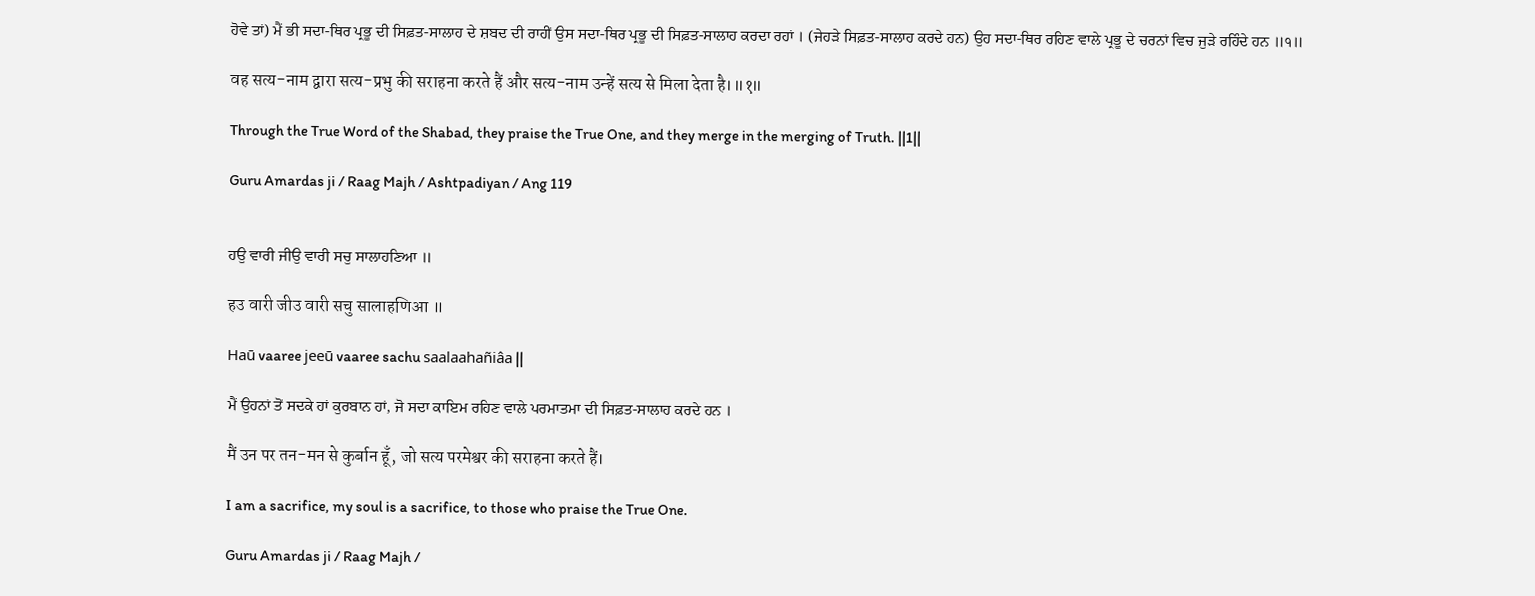ਹੋਵੇ ਤਾਂ) ਮੈਂ ਭੀ ਸਦਾ-ਥਿਰ ਪ੍ਰਭੂ ਦੀ ਸਿਫ਼ਤ-ਸਾਲਾਹ ਦੇ ਸ਼ਬਦ ਦੀ ਰਾਹੀਂ ਉਸ ਸਦਾ-ਥਿਰ ਪ੍ਰਭੂ ਦੀ ਸਿਫ਼ਤ-ਸਾਲਾਹ ਕਰਦਾ ਰਹਾਂ । (ਜੇਹੜੇ ਸਿਫ਼ਤ-ਸਾਲਾਹ ਕਰਦੇ ਹਨ) ਉਹ ਸਦਾ-ਥਿਰ ਰਹਿਣ ਵਾਲੇ ਪ੍ਰਭੂ ਦੇ ਚਰਨਾਂ ਵਿਚ ਜੁੜੇ ਰਹਿੰਦੇ ਹਨ ॥੧॥

वह सत्य-नाम द्वारा सत्य-प्रभु की सराहना करते हैं और सत्य-नाम उन्हें सत्य से मिला देता है।॥१॥

Through the True Word of the Shabad, they praise the True One, and they merge in the merging of Truth. ||1||

Guru Amardas ji / Raag Majh / Ashtpadiyan / Ang 119


ਹਉ ਵਾਰੀ ਜੀਉ ਵਾਰੀ ਸਚੁ ਸਾਲਾਹਣਿਆ ॥

हउ वारी जीउ वारी सचु सालाहणिआ ॥

Haū vaaree jeeū vaaree sachu saalaahañiâa ||

ਮੈਂ ਉਹਨਾਂ ਤੋਂ ਸਦਕੇ ਹਾਂ ਕੁਰਬਾਨ ਹਾਂ, ਜੋ ਸਦਾ ਕਾਇਮ ਰਹਿਣ ਵਾਲੇ ਪਰਮਾਤਮਾ ਦੀ ਸਿਫ਼ਤ-ਸਾਲਾਹ ਕਰਦੇ ਹਨ ।

मैं उन पर तन-मन से कुर्बान हूँ, जो सत्य परमेश्वर की सराहना करते हैं।

I am a sacrifice, my soul is a sacrifice, to those who praise the True One.

Guru Amardas ji / Raag Majh /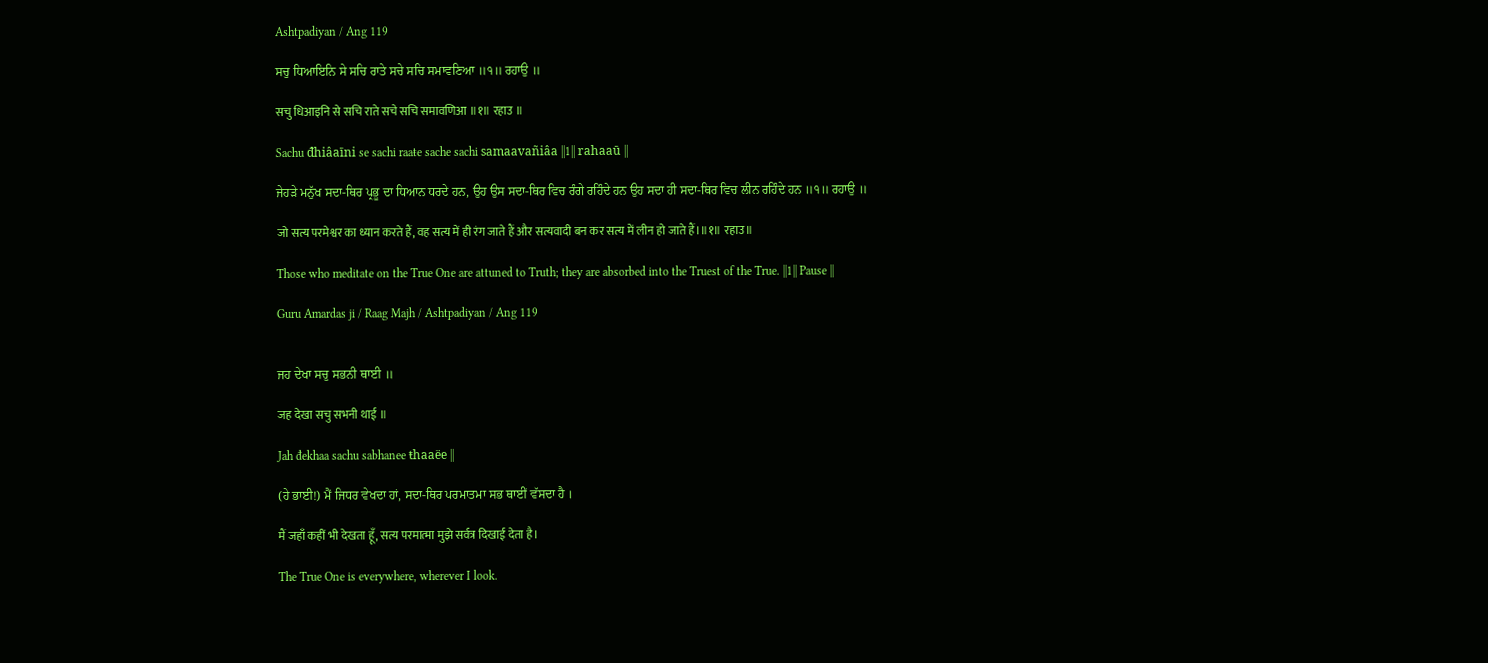Ashtpadiyan / Ang 119

ਸਚੁ ਧਿਆਇਨਿ ਸੇ ਸਚਿ ਰਾਤੇ ਸਚੇ ਸਚਿ ਸਮਾਵਣਿਆ ॥੧॥ ਰਹਾਉ ॥

सचु धिआइनि से सचि राते सचे सचि समावणिआ ॥१॥ रहाउ ॥

Sachu đhiâaīni se sachi raaŧe sache sachi samaavañiâa ||1|| rahaaū ||

ਜੇਹੜੇ ਮਨੁੱਖ ਸਦਾ-ਥਿਰ ਪ੍ਰਭੂ ਦਾ ਧਿਆਨ ਧਰਦੇ ਹਨ, ਉਹ ਉਸ ਸਦਾ-ਥਿਰ ਵਿਚ ਰੰਗੇ ਰਹਿੰਦੇ ਹਨ ਉਹ ਸਦਾ ਹੀ ਸਦਾ-ਥਿਰ ਵਿਚ ਲੀਨ ਰਹਿੰਦੇ ਹਨ ॥੧॥ ਰਹਾਉ ॥

जो सत्य परमेश्वर का ध्यान करते हैं, वह सत्य में ही रंग जाते हैं और सत्यवादी बन कर सत्य में लीन हो जाते हैं।॥१॥ रहाउ॥

Those who meditate on the True One are attuned to Truth; they are absorbed into the Truest of the True. ||1|| Pause ||

Guru Amardas ji / Raag Majh / Ashtpadiyan / Ang 119


ਜਹ ਦੇਖਾ ਸਚੁ ਸਭਨੀ ਥਾਈ ॥

जह देखा सचु सभनी थाई ॥

Jah đekhaa sachu sabhanee ŧhaaëe ||

(ਹੇ ਭਾਈ!) ਮੈਂ ਜਿਧਰ ਵੇਖਦਾ ਹਾਂ, ਸਦਾ-ਥਿਰ ਪਰਮਾਤਮਾ ਸਭ ਥਾਈਂ ਵੱਸਦਾ ਹੈ ।

मैं जहाँ कहीं भी देखता हूँ, सत्य परमात्मा मुझे सर्वत्र दिखाई देता है।

The True One is everywhere, wherever I look.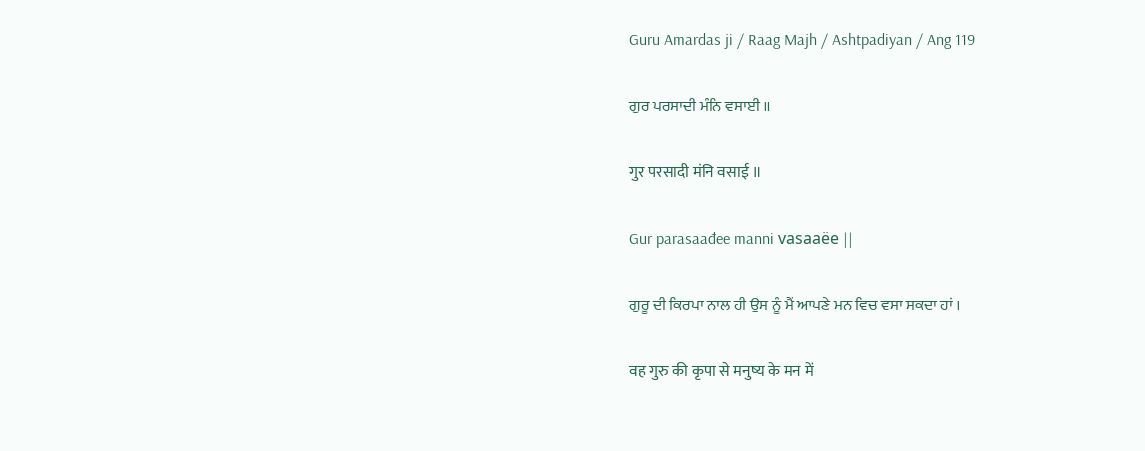Guru Amardas ji / Raag Majh / Ashtpadiyan / Ang 119

ਗੁਰ ਪਰਸਾਦੀ ਮੰਨਿ ਵਸਾਈ ॥

गुर परसादी मंनि वसाई ॥

Gur parasaađee manni vasaaëe ||

ਗੁਰੂ ਦੀ ਕਿਰਪਾ ਨਾਲ ਹੀ ਉਸ ਨੂੰ ਮੈਂ ਆਪਣੇ ਮਨ ਵਿਚ ਵਸਾ ਸਕਦਾ ਹਾਂ ।

वह गुरु की कृपा से मनुष्य के मन में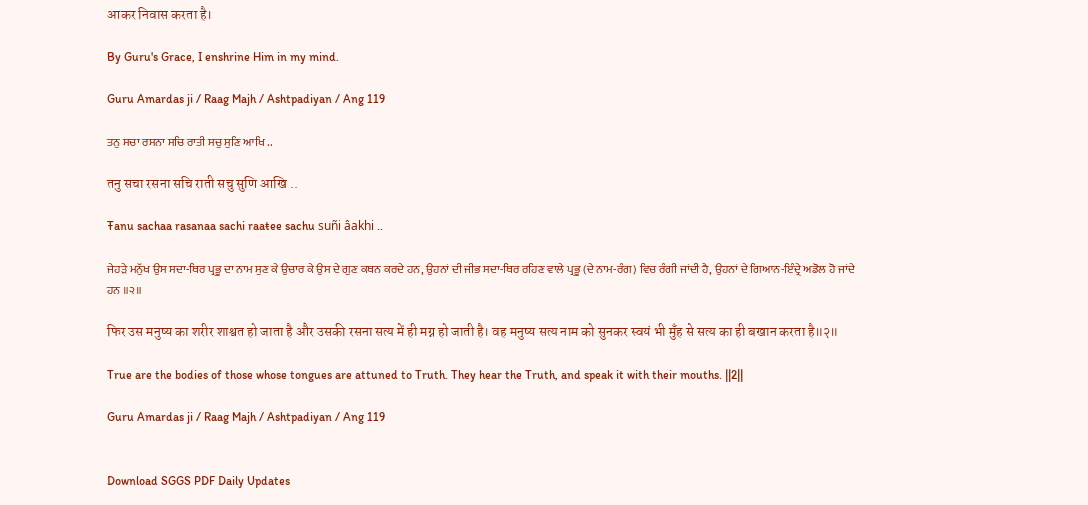आकर निवास करता है।

By Guru's Grace, I enshrine Him in my mind.

Guru Amardas ji / Raag Majh / Ashtpadiyan / Ang 119

ਤਨੁ ਸਚਾ ਰਸਨਾ ਸਚਿ ਰਾਤੀ ਸਚੁ ਸੁਣਿ ਆਖਿ ..

तनु सचा रसना सचि राती सचु सुणि आखि ..

Ŧanu sachaa rasanaa sachi raaŧee sachu suñi âakhi ..

ਜੇਹੜੇ ਮਨੁੱਖ ਉਸ ਸਦਾ-ਥਿਰ ਪ੍ਰਭੂ ਦਾ ਨਾਮ ਸੁਣ ਕੇ ਉਚਾਰ ਕੇ ਉਸ ਦੇ ਗੁਣ ਕਥਨ ਕਰਦੇ ਹਨ, ਉਹਨਾਂ ਦੀ ਜੀਭ ਸਦਾ-ਥਿਰ ਰਹਿਣ ਵਾਲੇ ਪ੍ਰਭੂ (ਦੇ ਨਾਮ-ਰੰਗ) ਵਿਚ ਰੰਗੀ ਜਾਂਦੀ ਹੈ, ਉਹਨਾਂ ਦੇ ਗਿਆਨ-ਇੰਦ੍ਰੇ ਅਡੋਲ ਹੋ ਜਾਂਦੇ ਹਨ ॥੨॥

फिर उस मनुष्य का शरीर शाश्वत हो जाता है और उसकी रसना सत्य में ही मग्न हो जाती है। वह मनुष्य सत्य नाम को सुनकर स्वयं भी मुँह से सत्य का ही बखान करता है॥२॥

True are the bodies of those whose tongues are attuned to Truth. They hear the Truth, and speak it with their mouths. ||2||

Guru Amardas ji / Raag Majh / Ashtpadiyan / Ang 119


Download SGGS PDF Daily Updates